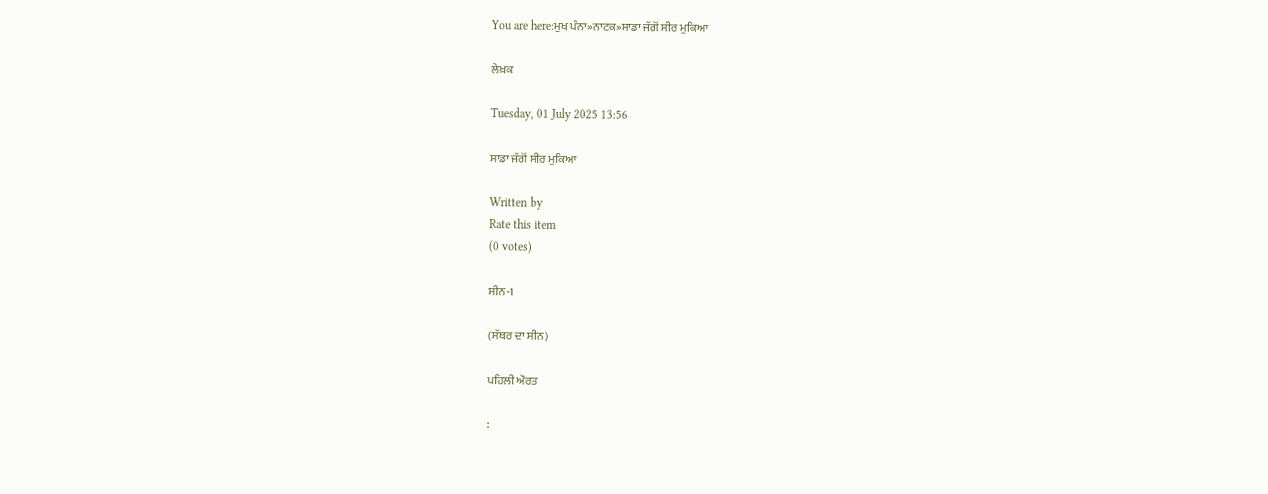You are here:ਮੁਖ ਪੰਨਾ»ਨਾਟਕ»ਸਾਡਾ ਜੱਗੋਂ ਸੀਰ ਮੁਕਿਆ

ਲੇਖ਼ਕ

Tuesday, 01 July 2025 13:56

ਸਾਡਾ ਜੱਗੋਂ ਸੀਰ ਮੁਕਿਆ

Written by
Rate this item
(0 votes)

ਸੀਨ-1

(ਸੱਥਰ ਦਾ ਸੀਨ)

ਪਹਿਲੀ ਔਰਤ

: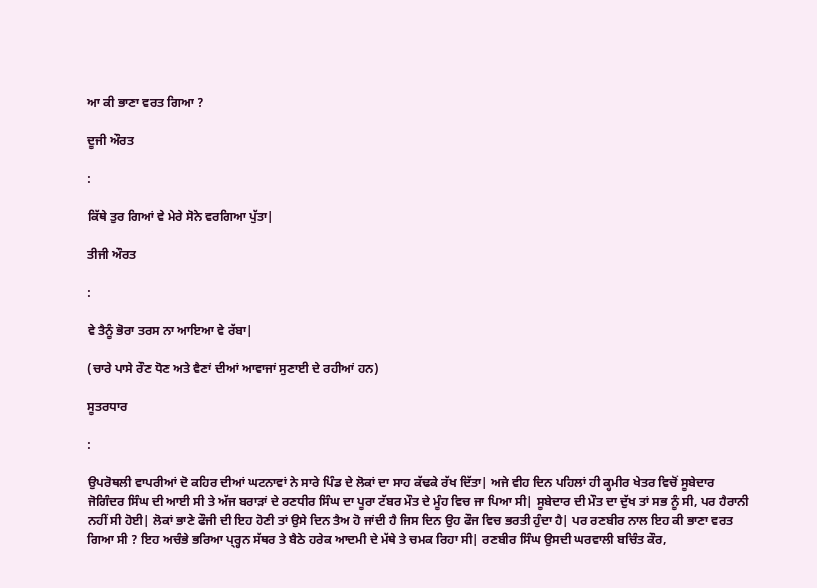ਆ ਕੀ ਭਾਣਾ ਵਰਤ ਗਿਆ ?

ਦੂਜੀ ਔਰਤ

:

ਕਿੱਥੇ ਤੁਰ ਗਿਆਂ ਵੇ ਮੇਰੇ ਸੋਨੇ ਵਰਗਿਆ ਪੁੱਤਾ|

ਤੀਜੀ ਔਰਤ

:

ਵੇ ਤੈਨੂੰ ਭੋਰਾ ਤਰਸ ਨਾ ਆਇਆ ਵੇ ਰੱਬਾ|

(ਚਾਰੇ ਪਾਸੇ ਰੌਣ ਧੋਣ ਅਤੇ ਵੈਣਾਂ ਦੀਆਂ ਆਵਾਜਾਂ ਸੁਣਾਈ ਦੇ ਰਹੀਆਂ ਹਨ)

ਸੂਤਰਧਾਰ

:

ਉਪਰੋਥਲੀ ਵਾਪਰੀਆਂ ਦੋ ਕਹਿਰ ਦੀਆਂ ਘਟਨਾਵਾਂ ਨੇ ਸਾਰੇ ਪਿੰਡ ਦੇ ਲੋਕਾਂ ਦਾ ਸਾਹ ਕੱਢਕੇ ਰੱਖ ਦਿੱਤਾ| ਅਜੇ ਵੀਹ ਦਿਨ ਪਹਿਲਾਂ ਹੀ ਕ੍ਹਮੀਰ ਖੇਤਰ ਵਿਚੋਂ ਸੂਬੇਦਾਰ ਜੋਗਿੰਦਰ ਸਿੰਘ ਦੀ ਆਈ ਸੀ ਤੇ ਅੱਜ ਬਰਾੜਾਂ ਦੇ ਰਣਧੀਰ ਸਿੰਘ ਦਾ ਪੂਰਾ ਟੱਬਰ ਮੌਤ ਦੇ ਮੂੰਹ ਵਿਚ ਜਾ ਪਿਆ ਸੀ| ਸੂਬੇਦਾਰ ਦੀ ਮੌਤ ਦਾ ਦੁੱਖ ਤਾਂ ਸਭ ਨੂੰ ਸੀ, ਪਰ ਹੈਰਾਨੀ ਨਹੀਂ ਸੀ ਹੋਈ| ਲੋਕਾਂ ਭਾਣੇ ਫੌਜੀ ਦੀ ਇਹ ਹੋਣੀ ਤਾਂ ਉਸੇ ਦਿਨ ਤੈਅ ਹੋ ਜਾਂਦੀ ਹੈ ਜਿਸ ਦਿਨ ਉਹ ਫੌਜ ਵਿਚ ਭਰਤੀ ਹੁੰਦਾ ਹੈ| ਪਰ ਰਣਬੀਰ ਨਾਲ ਇਹ ਕੀ ਭਾਣਾ ਵਰਤ ਗਿਆ ਸੀ ? ਇਹ ਅਚੰਭੇ ਭਰਿਆ ਪ੍ਰ੍ਹਨ ਸੱਥਰ ਤੇ ਬੈਠੇ ਹਰੇਕ ਆਦਮੀ ਦੇ ਮੱਥੇ ਤੇ ਚਮਕ ਰਿਹਾ ਸੀ| ਰਣਬੀਰ ਸਿੰਘ ਉਸਦੀ ਘਰਵਾਲੀ ਬਚਿੰਤ ਕੌਰ,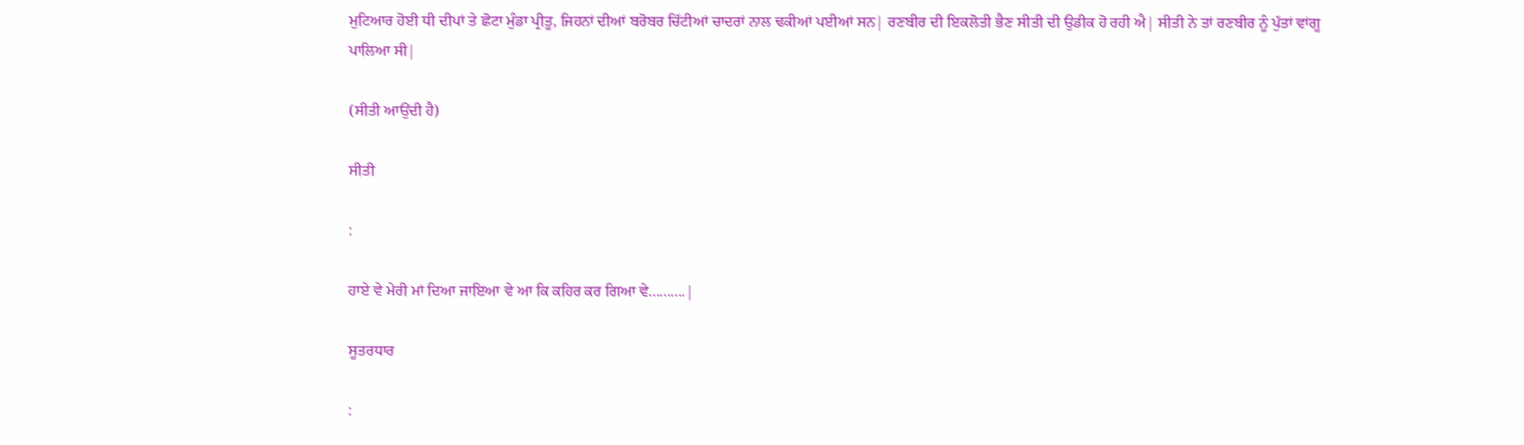ਮੁਟਿਆਰ ਹੋਈ ਧੀ ਦੀਪਾਂ ਤੇ ਛੋਟਾ ਮੁੰਡਾ ਪ੍ਰੀਤੂ, ਜਿਹਨਾਂ ਦੀਆਂ ਬਰੋਬਰ ਚਿੱਟੀਆਂ ਚਾਦਰਾਂ ਨਾਲ ਢਕੀਆਂ ਪਈਆਂ ਸਨ| ਰਣਬੀਰ ਦੀ ਇਕਲੋਤੀ ਭੈਣ ਸੀਤੀ ਦੀ ਉਡੀਕ ਹੋ ਰਹੀ ਐ| ਸੀਤੀ ਨੇ ਤਾਂ ਰਣਬੀਰ ਨੂੰ ਪੁੱਤਾਂ ਵਾਂਗੂ ਪਾਲਿਆ ਸੀ|

(ਸੀਤੀ ਆਉਂਦੀ ਹੈ)

ਸੀਤੀ

:

ਹਾਏ ਵੇ ਮੇਰੀ ਮਾਂ ਦਿਆ ਜਾਇਆ ਵੇ ਆ ਕਿ ਕਹਿਰ ਕਰ ਗਿਆ ਵੇ..........|

ਸੂਤਰਧਾਰ

: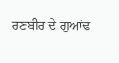ਰਣਬੀਰ ਦੇ ਗੁਆਂਢ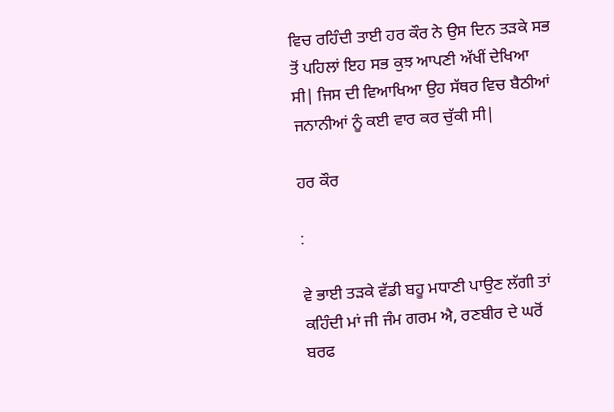ਵਿਚ ਰਹਿੰਦੀ ਤਾਈ ਹਰ ਕੌਰ ਨੇ ਉਸ ਦਿਨ ਤੜਕੇ ਸਭ ਤੋਂ ਪਹਿਲਾਂ ਇਹ ਸਭ ਕੁਝ ਆਪਣੀ ਅੱਖੀਂ ਦੇਖਿਆ ਸੀ| ਜਿਸ ਦੀ ਵਿਆਖਿਆ ਉਹ ਸੱਥਰ ਵਿਚ ਬੈਠੀਆਂ ਜਨਾਨੀਆਂ ਨੂੰ ਕਈ ਵਾਰ ਕਰ ਚੁੱਕੀ ਸੀ|

ਹਰ ਕੌਰ

:

ਵੇ ਭਾਈ ਤੜਕੇ ਵੱਡੀ ਬਹੂ ਮਧਾਣੀ ਪਾਉਣ ਲੱਗੀ ਤਾਂ ਕਹਿੰਦੀ ਮਾਂ ਜੀ ਜੰਮ ਗਰਮ ਐ, ਰਣਬੀਰ ਦੇ ਘਰੋਂ ਬਰਫ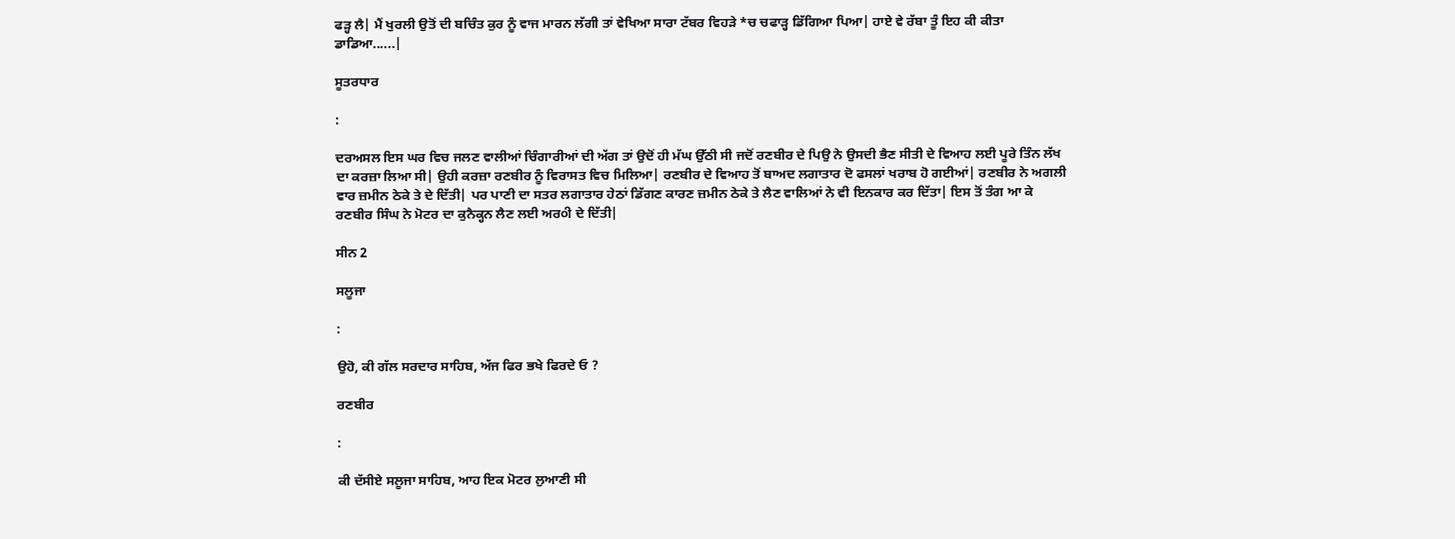ਫੜ੍ਹ ਲੈ| ਮੈਂ ਖੁਰਲੀ ਉਤੋਂ ਦੀ ਬਚਿੰਤ ਕੁਰ ਨੂੰ ਵਾਜ ਮਾਰਨ ਲੱਗੀ ਤਾਂ ਵੇਖਿਆ ਸਾਰਾ ਟੱਬਰ ਵਿਹੜੇ *ਚ ਚਫਾੜ੍ਹ ਡਿੱਗਿਆ ਪਿਆ| ਹਾਏ ਵੇ ਰੱਬਾ ਤੂੰ ਇਹ ਕੀ ਕੀਤਾ ਡਾਡਿਆ......|

ਸੂਤਰਧਾਰ

:

ਦਰਅਸਲ ਇਸ ਘਰ ਵਿਚ ਜਲਣ ਵਾਲੀਆਂ ਚਿੰਗਾਰੀਆਂ ਦੀ ਅੱਗ ਤਾਂ ਉਦੋਂ ਹੀ ਮੱਘ ਉੱਠੀ ਸੀ ਜਦੋਂ ਰਣਬੀਰ ਦੇ ਪਿਉ ਨੇ ਉਸਦੀ ਭੈਣ ਸੀਤੀ ਦੇ ਵਿਆਹ ਲਈ ਪੂਰੇ ਤਿੰਨ ਲੱਖ ਦਾ ਕਰਜ਼ਾ ਲਿਆ ਸੀ| ਉਹੀ ਕਰਜ਼ਾ ਰਣਬੀਰ ਨੂੰ ਵਿਰਾਸਤ ਵਿਚ ਮਿਲਿਆ| ਰਣਬੀਰ ਦੇ ਵਿਆਹ ਤੋਂ ਬਾਅਦ ਲਗਾਤਾਰ ਦੋ ਫਸਲਾਂ ਖਰਾਬ ਹੋ ਗਈਆਂ| ਰਣਬੀਰ ਨੇ ਅਗਲੀ ਵਾਰ ਜ਼ਮੀਨ ਠੇਕੇ ਤੇ ਦੇ ਦਿੱਤੀ| ਪਰ ਪਾਣੀ ਦਾ ਸਤਰ ਲਗਾਤਾਰ ਹੇਠਾਂ ਡਿੱਗਣ ਕਾਰਣ ਜ਼ਮੀਨ ਠੇਕੇ ਤੇ ਲੈਣ ਵਾਲਿਆਂ ਨੇ ਵੀ ਇਨਕਾਰ ਕਰ ਦਿੱਤਾ| ਇਸ ਤੋਂ ਤੰਗ ਆ ਕੇ ਰਣਬੀਰ ਸਿੰਘ ਨੇ ਮੋਟਰ ਦਾ ਕੁਨੈਕ੍ਹਨ ਲੈਣ ਲਈ ਅਰ੦ੀ ਦੇ ਦਿੱਤੀ|

ਸੀਨ 2

ਸਲੂਜਾ

:

ਉਹੋ, ਕੀ ਗੱਲ ਸਰਦਾਰ ਸਾਹਿਬ, ਅੱਜ ਫਿਰ ਭਖੇ ਫਿਰਦੇ ਓ ?

ਰਣਬੀਰ

:

ਕੀ ਦੱਸੀਏ ਸਲੂਜਾ ਸਾਹਿਬ, ਆਹ ਇਕ ਮੋਟਰ ਲੁਆਣੀ ਸੀ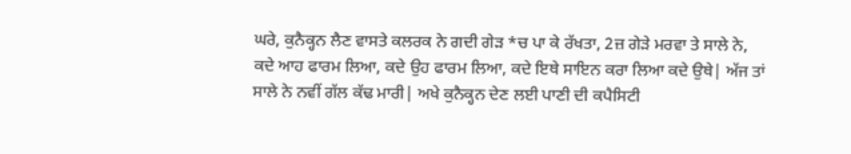ਘਰੇ, ਕੁਨੈਕ੍ਹਨ ਲੈਣ ਵਾਸਤੇ ਕਲਰਕ ਨੇ ਗਦੀ ਗੇੜ *ਚ ਪਾ ਕੇ ਰੱਖਤਾ, 2ਜ਼ ਗੇੜੇ ਮਰਵਾ ਤੇ ਸਾਲੇ ਨੇ, ਕਦੇ ਆਹ ਫਾਰਮ ਲਿਆ, ਕਦੇ ਉਹ ਫਾਰਮ ਲਿਆ, ਕਦੇ ਇਥੇ ਸਾਇਨ ਕਰਾ ਲਿਆ ਕਦੇ ਉਥੇ| ਅੱਜ ਤਾਂ ਸਾਲੇ ਨੇ ਨਵੀਂ ਗੱਲ ਕੱਢ ਮਾਰੀ| ਅਖੇ ਕੁਨੈਕ੍ਹਨ ਦੇਣ ਲਈ ਪਾਣੀ ਦੀ ਕਪੈਸਿਟੀ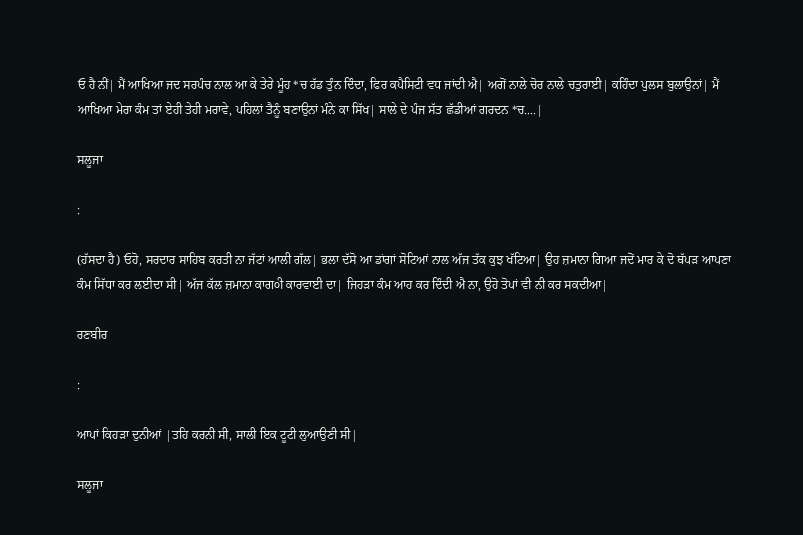ਓ ਹੈ ਨੀਂ| ਮੈਂ ਆਖਿਆ ਜਦ ਸਰਪੰਚ ਨਾਲ ਆ ਕੇ ਤੇਰੇ ਮੂੰਹ *ਚ ਹੱਡ ਤੁੰਨ ਦਿੰਦਾ, ਫਿਰ ਕਪੈਸਿਟੀ ਵਧ ਜਾਂਦੀ ਐ| ਅਗੋਂ ਨਾਲੇ ਚੋਰ ਨਾਲੇ ਚਤੁਰਾਈ| ਕਹਿੰਦਾ ਪੁਲਸ ਬੁਲਾਉਨਾਂ| ਮੈਂ ਆਖਿਆ ਮੇਰਾ ਕੰਮ ਤਾਂ ਏਹੀ ਤੇਹੀ ਮਰਾਵੇ, ਪਹਿਲਾਂ ਤੈਨੂੰ ਬਣਾਉਨਾਂ ਮੰਨੇ ਕਾ ਸਿੱਖ| ਸਾਲੇ ਦੇ ਪੰਜ ਸੱਤ ਛੱਡੀਆਂ ਗਰਦਨ *ਚ....|

ਸਲੂਜਾ

:

(ਹੱਸਦਾ ਹੈ) ਓਹੋ, ਸਰਦਾਰ ਸਾਹਿਬ ਕਰਤੀ ਨਾ ਜੱਟਾਂ ਆਲੀ ਗੱਲ| ਭਲਾ ਦੱਸੋ ਆ ਡਾਂਗਾਂ ਸੋਟਿਆਂ ਨਾਲ ਅੱਜ ਤੱਕ ਕੁਝ ਖੱਟਿਆ| ਉਹ ਜ਼ਮਾਨਾ ਗਿਆ ਜਦੋਂ ਮਾਰ ਕੇ ਦੋ ਥੱਪੜ ਆਪਣਾ ਕੰਮ ਸਿੱਧਾ ਕਰ ਲਈਦਾ ਸੀ| ਅੱਜ ਕੱਲ ਜ਼ਮਾਨਾ ਕਾਗ੦ੀ ਕਾਰਵਾਈ ਦਾ| ਜਿਹੜਾ ਕੰਮ ਆਹ ਕਰ ਦਿੰਦੀ ਐ ਨਾ, ਉਹੋ ਤੋਪਾਂ ਵੀ ਨੀ ਕਰ ਸਕਦੀਆ|

ਰਣਬੀਰ

:

ਆਪਾਂ ਕਿਹੜਾ ਦੁਨੀਆਂ |ਤਹਿ ਕਰਨੀ ਸੀ, ਸਾਲੀ ਇਕ ਟੂਟੀ ਲੁਆਉਣੀ ਸੀ|

ਸਲੂਜਾ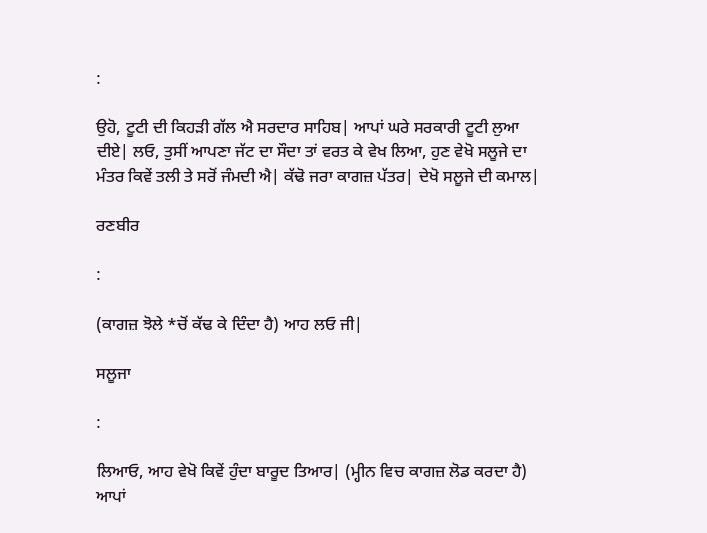:

ਉਹੋ, ਟੂਟੀ ਦੀ ਕਿਹੜੀ ਗੱਲ ਐ ਸਰਦਾਰ ਸਾਹਿਬ| ਆਪਾਂ ਘਰੇ ਸਰਕਾਰੀ ਟੂਟੀ ਲੁਆ ਦੀਏ| ਲਓ, ਤੁਸੀਂ ਆਪਣਾ ਜੱਟ ਦਾ ਸੌਦਾ ਤਾਂ ਵਰਤ ਕੇ ਵੇਖ ਲਿਆ, ਹੁਣ ਵੇਖੋ ਸਲੂਜੇ ਦਾ ਮੰਤਰ ਕਿਵੇਂ ਤਲੀ ਤੇ ਸਰੋਂ ਜੰਮਦੀ ਐ| ਕੱਢੋ ਜਰਾ ਕਾਗਜ਼ ਪੱਤਰ| ਦੇਖੋ ਸਲੂਜੇ ਦੀ ਕਮਾਲ|

ਰਣਬੀਰ

:

(ਕਾਗਜ਼ ਝੋਲੇ *ਚੋਂ ਕੱਢ ਕੇ ਦਿੰਦਾ ਹੈ) ਆਹ ਲਓ ਜੀ|

ਸਲੂਜਾ

:

ਲਿਆਓ, ਆਹ ਵੇਖੋ ਕਿਵੇਂ ਹੁੰਦਾ ਬਾਰੂਦ ਤਿਆਰ| (ਮ੍ਹੀਨ ਵਿਚ ਕਾਗਜ਼ ਲੋਡ ਕਰਦਾ ਹੈ) ਆਪਾਂ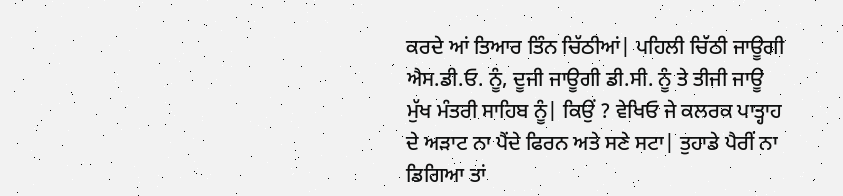ਕਰਦੇ ਆਂ ਤਿਆਰ ਤਿੰਨ ਚਿੱਠੀਆਂ| ਪਹਿਲੀ ਚਿੱਠੀ ਜਾਊਗੀ ਐਸ.ਡੀ.ਓ. ਨੂੰ, ਦੂਜੀ ਜਾਊਗੀ ਡੀ.ਸੀ. ਨੂੰ ਤੇ ਤੀਜੀ ਜਾਊ ਮੁੱਖ ਮੰਤਰੀ ਸਾਹਿਬ ਨੂੰ| ਕਿਉਂ ? ਵੇਖਿਓ ਜੇ ਕਲਰਕ ਪਾਤ੍ਹਾਹ ਦੇ ਅੜਾਟ ਨਾ ਪੈਂਦੇ ਫਿਰਨ ਅਤੇ ਸਣੇ ਸਟਾ| ਤੁਹਾਡੇ ਪੈਰੀਂ ਨਾ ਡਿਗਿਆ ਤਾਂ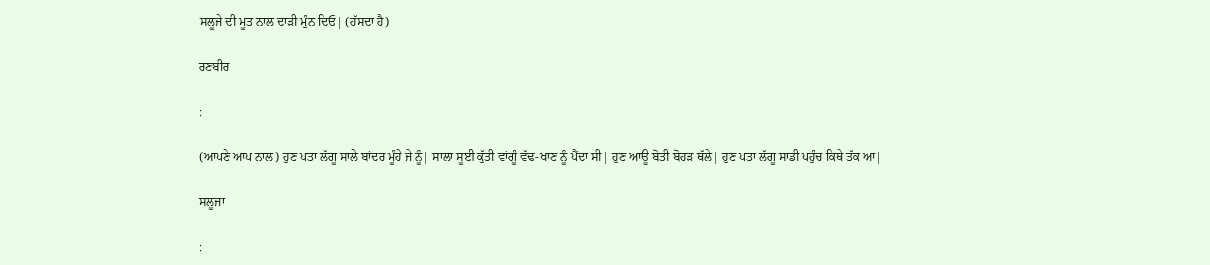ਸਲੂਜੇ ਦੀ ਮੂਤ ਨਾਲ ਦਾੜੀ ਮੁੰਨ ਦਿਓ| (ਹੱਸਦਾ ਹੈ)

ਰਣਬੀਰ

:

(ਆਪਣੇ ਆਪ ਨਾਲ) ਹੁਣ ਪਤਾ ਲੱਗੂ ਸਾਲੇ ਬਾਂਦਰ ਮੂੰਹੇ ਜੇ ਨੂੰ| ਸਾਲਾ ਸੂਈ ਕੁੱਤੀ ਵਾਂਗੂੰ ਵੱਢ-ਖਾਣ ਨੂੰ ਪੈਂਦਾ ਸੀ| ਹੁਣ ਆਊ ਬੋਤੀ ਬੋਹੜ ਥੱਲੇ| ਹੁਣ ਪਤਾ ਲੱਗੂ ਸਾਡੀ ਪਹੁੰਚ ਕਿਥੇ ਤੱਕ ਆ|

ਸਲੂਜਾ

: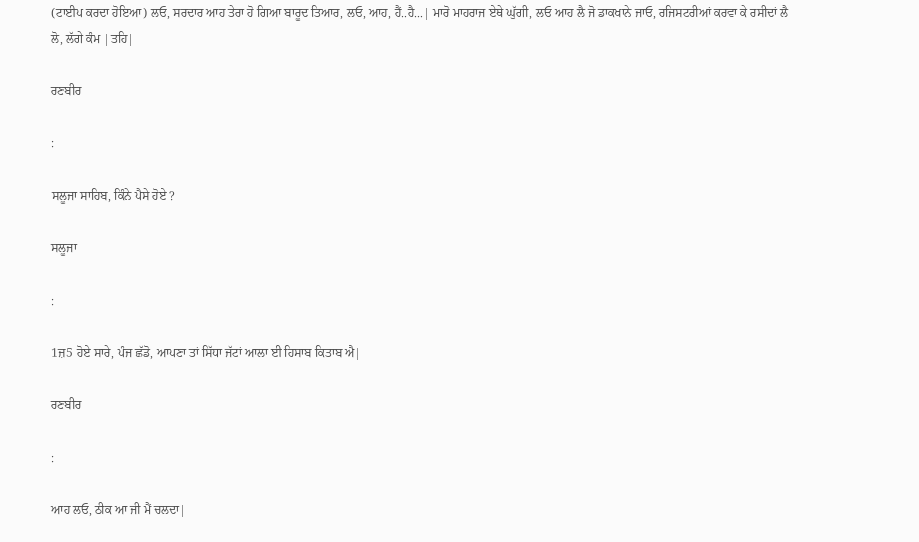(ਟਾਈਪ ਕਰਦਾ ਹੋਇਆ) ਲਓ, ਸਰਦਾਰ ਆਹ ਤੇਰਾ ਹੋ ਗਿਆ ਬਾਰੂਦ ਤਿਆਰ, ਲਓ, ਆਹ, ਹੈਂ..ਹੈ...| ਮਾਰੋ ਮਾਹਰਾਜ ਏਥੇ ਘੁੱਗੀ, ਲਓ ਆਹ ਲੈ ਜੋ ਡਾਕਖਾਨੇ ਜਾਓ, ਰਜਿਸਟਰੀਆਂ ਕਰਵਾ ਕੇ ਰਸੀਦਾਂ ਲੈ ਲੋ, ਲੱਗੇ ਕੰਮ |ਤਹਿ|

ਰਣਬੀਰ

:

ਸਲੂਜਾ ਸਾਹਿਬ, ਕਿੰਨੇ ਪੈਸੇ ਹੋਏ ?

ਸਲੂਜਾ

:

1ਜ਼5 ਹੋਏ ਸਾਰੇ, ਪੰਜ ਛੱਡੋ, ਆਪਣਾ ਤਾਂ ਸਿੱਧਾ ਜੱਟਾਂ ਆਲਾ ਈ ਹਿਸਾਬ ਕਿਤਾਬ ਐ|

ਰਣਬੀਰ

:

ਆਹ ਲਓ, ਠੀਕ ਆ ਜੀ ਮੈਂ ਚਲਦਾ|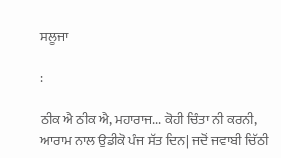ਸਲੂਜਾ

:

ਠੀਕ ਐ ਠੀਕ ਐ, ਮਹਾਰਾਜ... ਕੋਹੀ ਚਿੰਤਾ ਨੀ ਕਰਨੀ, ਆਰਾਮ ਨਾਲ ਉਡੀਕੋ ਪੰਜ ਸੱਤ ਦਿਨ| ਜਦੋਂ ਜਵਾਬੀ ਚਿੱਠੀ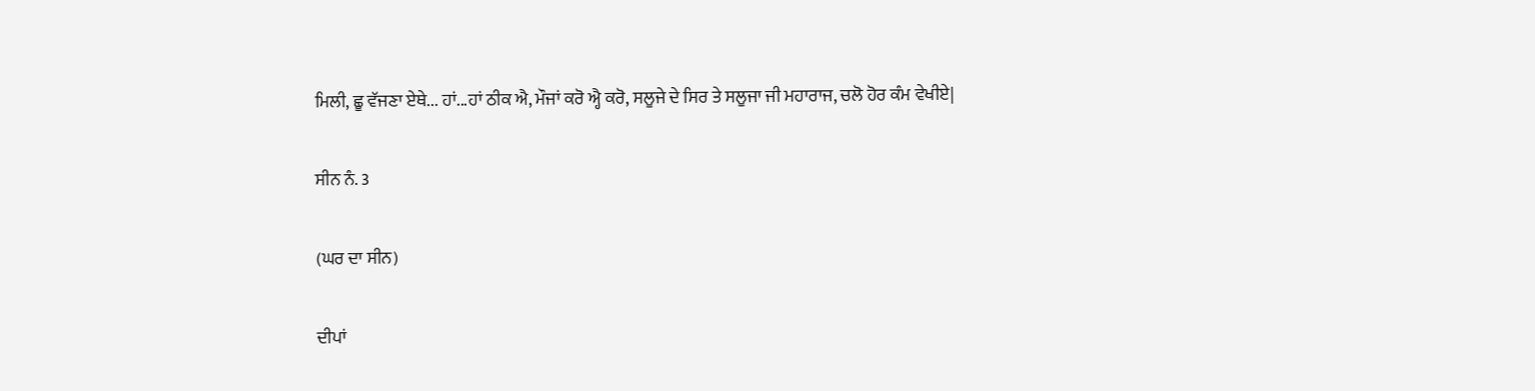ਮਿਲੀ, ਛੂ ਵੱਜਣਾ ਏਥੇ... ਹਾਂ...ਹਾਂ ਠੀਕ ਐ, ਮੌਜਾਂ ਕਰੋ ਐ੍ਹ ਕਰੋ, ਸਲੂਜੇ ਦੇ ਸਿਰ ਤੇ ਸਲੂਜਾ ਜੀ ਮਹਾਰਾਜ, ਚਲੋ ਹੋਰ ਕੰਮ ਵੇਖੀਏ|

ਸੀਨ ਨੰ. 3

(ਘਰ ਦਾ ਸੀਨ)

ਦੀਪਾਂ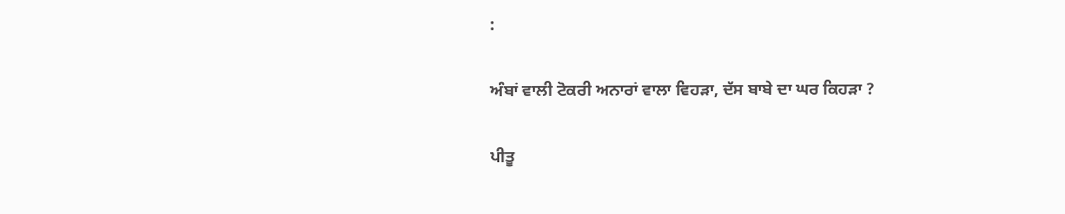:

ਅੰਬਾਂ ਵਾਲੀ ਟੋਕਰੀ ਅਨਾਰਾਂ ਵਾਲਾ ਵਿਹੜਾ, ਦੱਸ ਬਾਬੇ ਦਾ ਘਰ ਕਿਹੜਾ ?

ਪੀਤੂ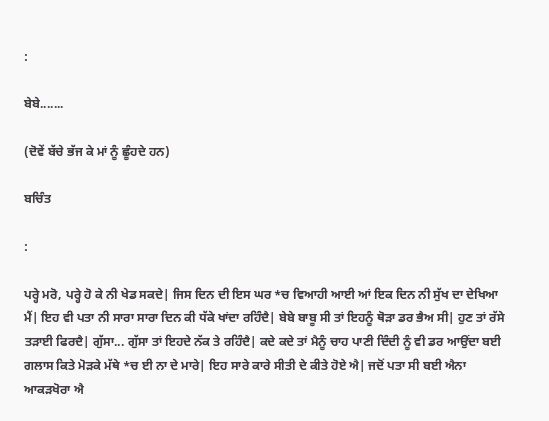:

ਬੇਬੇ.......

(ਦੋਵੇਂ ਬੱਚੇ ਭੱਜ ਕੇ ਮਾਂ ਨੂੰ ਛੂੰਹਦੇ ਹਨ)

ਬਚਿੰਤ

:

ਪਰ੍ਹੇ ਮਰੋ, ਪਰ੍ਹੇ ਹੋ ਕੇ ਨੀ ਖੇਡ ਸਕਦੇ| ਜਿਸ ਦਿਨ ਦੀ ਇਸ ਘਰ *ਚ ਵਿਆਹੀ ਆਈ ਆਂ ਇਕ ਦਿਨ ਨੀ ਸੁੱਖ ਦਾ ਦੇਖਿਆ ਮੈਂ| ਇਹ ਵੀ ਪਤਾ ਨੀ ਸਾਰਾ ਸਾਰਾ ਦਿਨ ਕੀ ਧੱਕੇ ਖਾਂਦਾ ਰਹਿੰਦੈ| ਬੇਬੇ ਬਾਬੂ ਸੀ ਤਾਂ ਇਹਨੂੰ ਥੋੜਾ ਡਰ ਭੈਅ ਸੀ| ਹੁਣ ਤਾਂ ਰੱਸੇ ਤੜਾਈ ਫਿਰਦੈ| ਗੁੱਸਾ... ਗੁੱਸਾ ਤਾਂ ਇਹਦੇ ਨੱਕ ਤੇ ਰਹਿੰਦੈ| ਕਦੇ ਕਦੇ ਤਾਂ ਮੈਨੂੰ ਚਾਹ ਪਾਣੀ ਦਿੰਦੀ ਨੂੰ ਵੀ ਡਰ ਆਉਂਦਾ ਬਈ ਗਲਾਸ ਕਿਤੇ ਮੋੜਕੇ ਮੱਥੇ *ਚ ਈ ਨਾ ਦੇ ਮਾਰੇ| ਇਹ ਸਾਰੇ ਕਾਰੇ ਸੀਤੀ ਦੇ ਕੀਤੇ ਹੋਏ ਐ| ਜਦੋਂ ਪਤਾ ਸੀ ਬਈ ਐਨਾ ਆਕੜਖੋਰਾ ਐ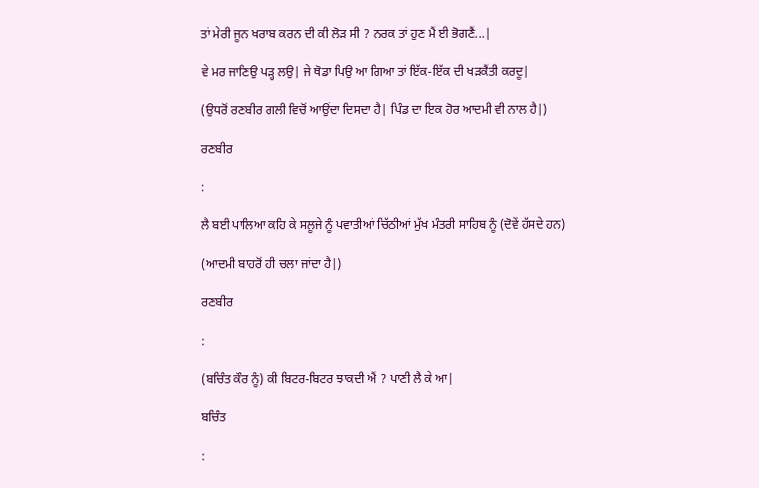ਤਾਂ ਮੇਰੀ ਜੂਨ ਖਰਾਬ ਕਰਨ ਦੀ ਕੀ ਲੋੜ ਸੀ ? ਨਰਕ ਤਾਂ ਹੁਣ ਮੈਂ ਈ ਭੋਗਣੈਂ...|

ਵੇ ਮਰ ਜਾਣਿਉ ਪੜ੍ਹ ਲਉ| ਜੇ ਥੋਡਾ ਪਿਉ ਆ ਗਿਆ ਤਾਂ ਇੱਕ-ਇੱਕ ਦੀ ਖੜਕੈਂਤੀ ਕਰਦੂ|

(ਉਧਰੋਂ ਰਣਬੀਰ ਗਲੀ ਵਿਚੋਂ ਆਉਂਦਾ ਦਿਸਦਾ ਹੈ| ਪਿੰਡ ਦਾ ਇਕ ਹੋਰ ਆਦਮੀ ਵੀ ਨਾਲ ਹੈ|)

ਰਣਬੀਰ

:

ਲੈ ਬਈ ਪਾਲਿਆ ਕਹਿ ਕੇ ਸਲੂਜੇ ਨੂੰ ਪਵਾਤੀਆਂ ਚਿੱਠੀਆਂ ਮੁੱਖ ਮੰਤਰੀ ਸਾਹਿਬ ਨੂੰ (ਦੋਵੇਂ ਹੱਸਦੇ ਹਨ)

(ਆਦਮੀ ਬਾਹਰੋਂ ਹੀ ਚਲਾ ਜਾਂਦਾ ਹੈ|)

ਰਣਬੀਰ

:

(ਬਚਿੰਤ ਕੌਰ ਨੂੰ) ਕੀ ਬਿਟਰ-ਬਿਟਰ ਝਾਕਦੀ ਐਂ ? ਪਾਣੀ ਲੈ ਕੇ ਆ|

ਬਚਿੰਤ

: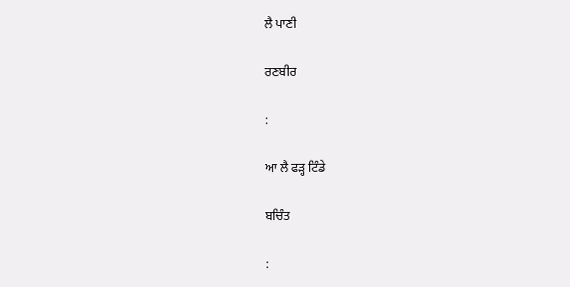ਲੈ ਪਾਣੀ

ਰਣਬੀਰ

:

ਆ ਲੈ ਫੜ੍ਹ ਟਿੰਡੇ

ਬਚਿੰਤ

: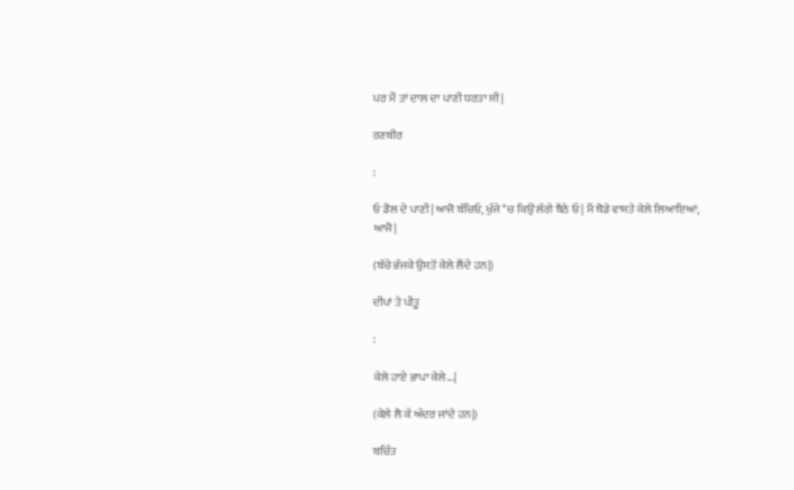ਪਰ ਮੈਂ ਤਾਂ ਦਾਲ ਦਾ ਪਾਣੀ ਧਰਤਾ ਸੀ|

ਰਣਬੀਰ

:

ਓ ਡੋਲ ਦੇ ਪਾਣੀ| ਆਜੋ ਬੱਚਿਓ, ਖੁੰਜੇ *ਚ ਕਿਉਂ ਲੱਗੇ ਬੈਠੇ ਓ| ਮੈਂ ਥੋਡੇ ਵਾਸਤੇ ਕੇਲੇ ਲਿਆਇਆਂ, ਆਜੋ|

(ਬੱਚੇ ਭੱਜਕੇ ਉਸਤੋਂ ਕੇਲੇ ਲੈਂਦੇ ਹਨ|)

ਦੀਪਾਂ ਤੇ ਪੀਤੂ

:

ਕੇਲੇ ਹਾਏ ਭਾਪਾ ਕੇਲੇ...|

(ਕੇਲੇ ਲੈ ਕੇ ਅੰਦਰ ਜਾਂਦੇ ਹਨ|)

ਬਚਿੰਤ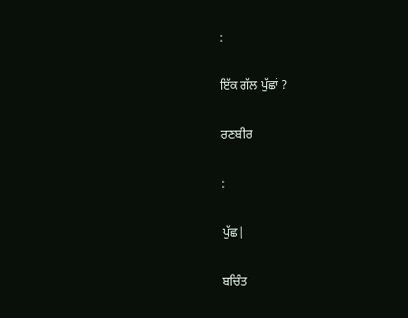:

ਇੱਕ ਗੱਲ ਪੁੱਛਾਂ ?

ਰਣਬੀਰ

:

ਪੁੱਛ|

ਬਚਿੰਤ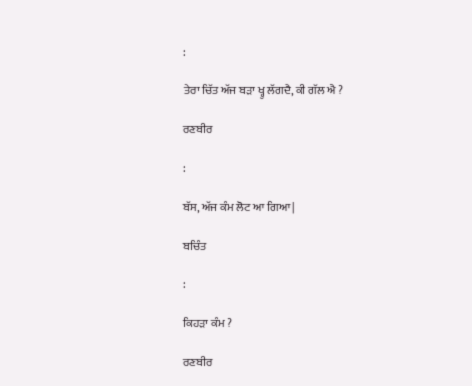:

ਤੇਰਾ ਚਿੱਤ ਅੱਜ ਬੜਾ ਖ੍ਹੁ ਲੱਗਦੈ, ਕੀ ਗੱਲ ਐ ?

ਰਣਬੀਰ

:

ਬੱਸ, ਅੱਜ ਕੰਮ ਲੋਟ ਆ ਗਿਆ|

ਬਚਿੰਤ

:

ਕਿਹੜਾ ਕੰਮ ?

ਰਣਬੀਰ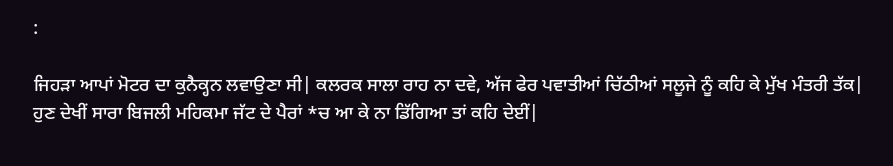:

ਜਿਹੜਾ ਆਪਾਂ ਮੋਟਰ ਦਾ ਕੁਨੈਕ੍ਹਨ ਲਵਾਉਣਾ ਸੀ| ਕਲਰਕ ਸਾਲਾ ਰਾਹ ਨਾ ਦਵੇ, ਅੱਜ ਫੇਰ ਪਵਾਤੀਆਂ ਚਿੱਠੀਆਂ ਸਲੂਜੇ ਨੂੰ ਕਹਿ ਕੇ ਮੁੱਖ ਮੰਤਰੀ ਤੱਕ| ਹੁਣ ਦੇਖੀਂ ਸਾਰਾ ਬਿਜਲੀ ਮਹਿਕਮਾ ਜੱਟ ਦੇ ਪੈਰਾਂ *ਚ ਆ ਕੇ ਨਾ ਡਿੱਗਿਆ ਤਾਂ ਕਹਿ ਦੇਈਂ|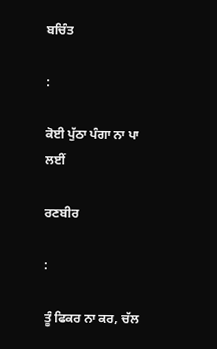ਬਚਿੰਤ

:

ਕੋਈ ਪੁੱਠਾ ਪੰਗਾ ਨਾ ਪਾ ਲਈਂ

ਰਣਬੀਰ

:

ਤੂੰ ਫਿਕਰ ਨਾ ਕਰ, ਚੱਲ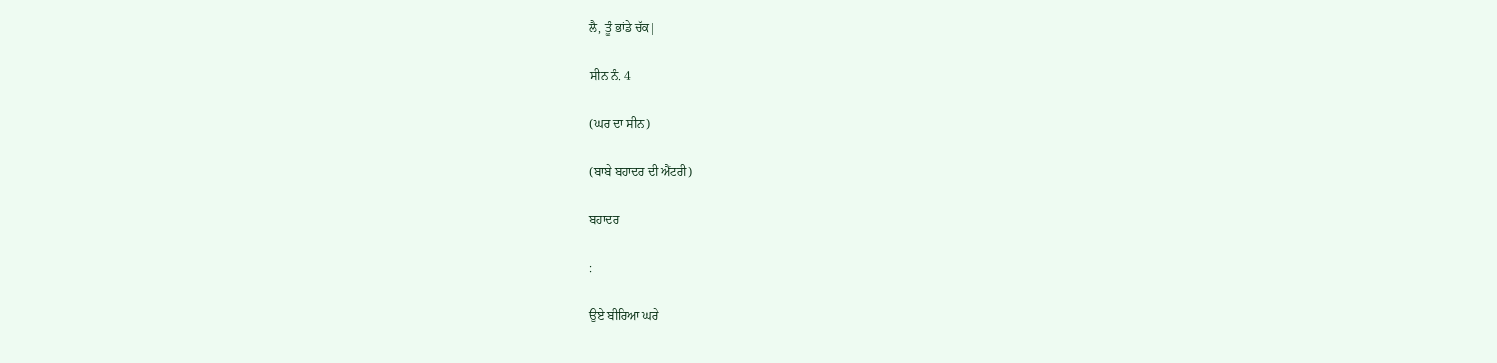ਲੈ, ਤੂੰ ਭਾਂਡੇ ਚੱਕ|

ਸੀਨ ਨੰ. 4

(ਘਰ ਦਾ ਸੀਨ)

(ਬਾਬੇ ਬਹਾਦਰ ਦੀ ਐਂਟਰੀ)

ਬਹਾਦਰ

:

ਉਏ ਬੀਰਿਆ ਘਰੇ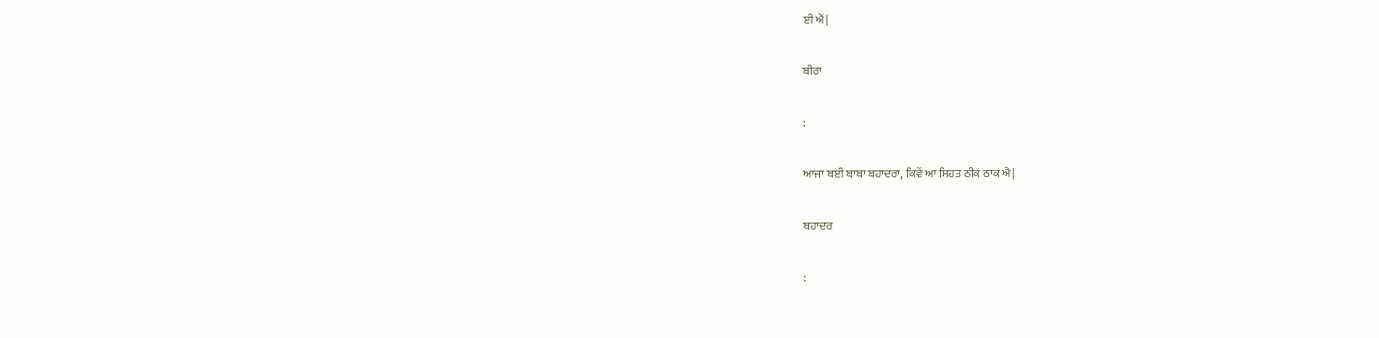ਈ ਐਂ|

ਬੀਰਾ

:

ਆਜਾ ਬਈ ਬਾਬਾ ਬਹਾਦਰਾ, ਕਿਵੇਂ ਆ ਸਿਹਤ ਠੀਕ ਠਾਕ ਐ|

ਬਹਾਦਰ

: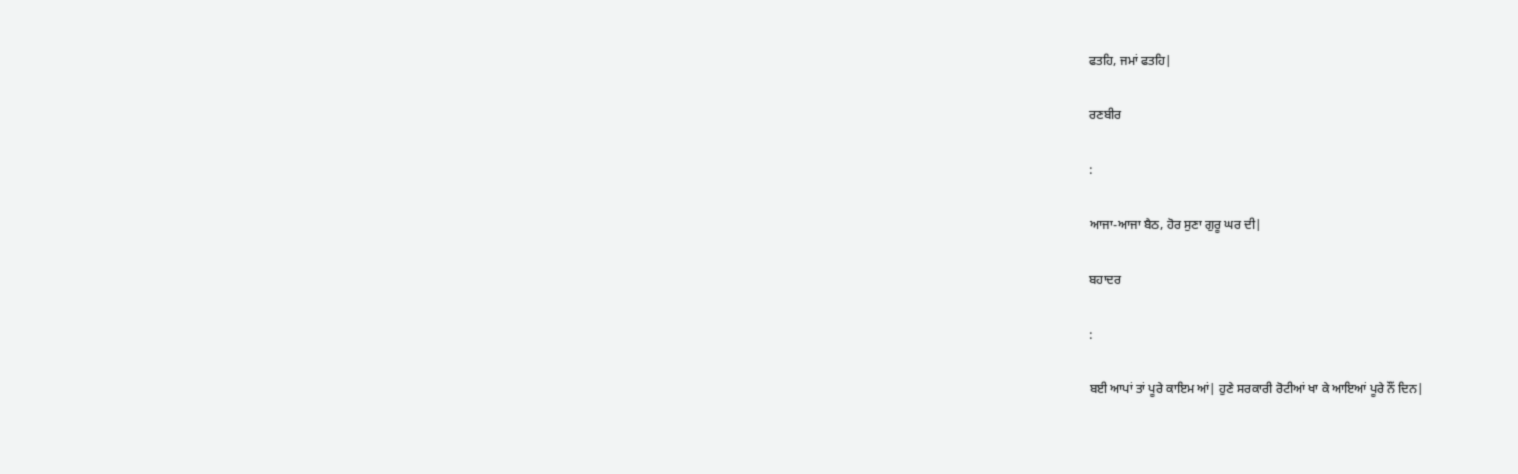ਫਤਹਿ, ਜਮਾਂ ਫਤਹਿ|

ਰਣਬੀਰ

:

ਆਜਾ-ਆਜਾ ਬੈਠ, ਹੋਰ ਸੁਣਾ ਗੁਰੂ ਘਰ ਦੀ|

ਬਹਾਦਰ

:

ਬਈ ਆਪਾਂ ਤਾਂ ਪੂਰੇ ਕਾਇਮ ਆਂ| ਹੁਣੇ ਸਰਕਾਰੀ ਰੋਟੀਆਂ ਖਾ ਕੇ ਆਇਆਂ ਪੂਰੇ ਨੌਂ ਦਿਨ|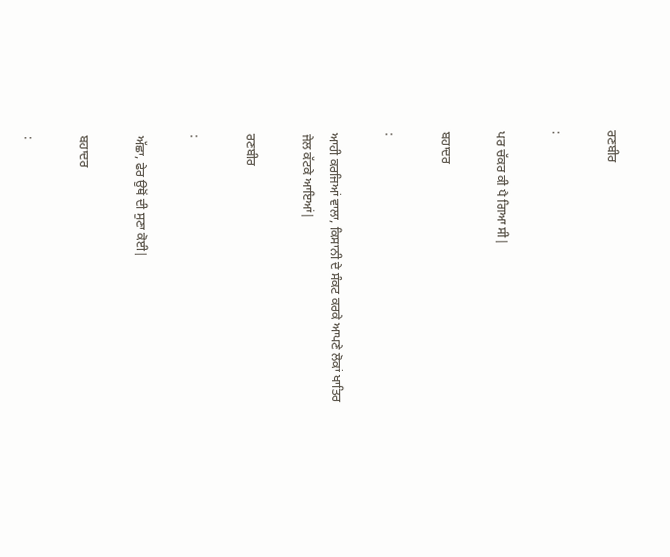ਰਣਬੀਰ

:

ਪਰ ਚੱਕਰ ਕੀ ਪੈ ਗਿਆ ਸੀ|

ਬਹਾਦਰ

:

ਆਹੀ ਕਰਜਿਆਂ ਵਾਲਾ, ਕਿਸਾਨੀ ਦੇ ਸੰਕਟ ਕਰਕੇ ਆਪਣੇ ਲੋਕਾਂ ਖਾਤਿਰ ਜੇਲ ਕੱਟਕੇ ਆਇਆਂ|

ਰਣਬੀਰ

:

ਅੱਛਾ, ਫੇਰ ਉਥੋਂ ਦੀ ਸੁਣਾ ਕੋਈ|

ਬਹਾਦਰ

: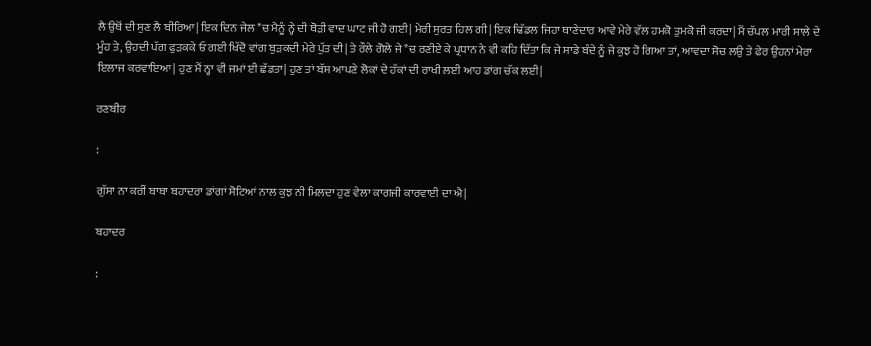ਲੈ ਉਥੋਂ ਦੀ ਸੁਣ ਲੈ ਬੀਰਿਆ| ਇਕ ਦਿਨ ਜੇਲ *ਚ ਮੈਨੂੰ ਨ੍ਹੇ ਦੀ ਥੋੜੀ ਵਾਦ ਘਾਟ ਜੀ ਹੋ ਗਈ| ਮੇਰੀ ਸੁਰਤ ਹਿਲ ਗੀ| ਇਕ ਢਿੱਡਲ ਜਿਹਾ ਥਾਣੇਦਾਰ ਆਵੇ ਮੇਰੇ ਵੱਲ ਹਮਕੋ ਤੁਮਕੋ ਜੀ ਕਰਦਾ| ਮੈਂ ਚੱਪਲ ਮਾਰੀ ਸਾਲੇ ਦੇ ਮੂੰਹ ਤੇ, ਉਹਦੀ ਪੱਗ ਫੁੜਕਕੇ ਓ ਗਈ ਖਿੱਦੋ ਵਾਂਗ ਬੁੜਕਦੀ ਮੇਰੇ ਪੁੱਤ ਦੀ| ਤੇ ਰੌਲੇ ਗੋਲੇ ਜੇ *ਚ ਰਣੀਏ ਕੇ ਪ੍ਰਧਾਨ ਨੇ ਵੀ ਕਹਿ ਦਿੱਤਾ ਕਿ ਜੇ ਸਾਡੇ ਬੰਦੇ ਨੂੰ ਜੇ ਕੁਝ ਹੋ ਗਿਆ ਤਾਂ, ਆਵਦਾ ਸੋਚ ਲਉ ਤੇ ਫੇਰ ਉਹਨਾਂ ਮੇਰਾ ਇਲਾਜ ਕਰਵਾਇਆ| ਹੁਣ ਮੈਂ ਨ੍ਹਾ ਵੀ ਜਮਾਂ ਈ ਛੱਡਤਾ| ਹੁਣ ਤਾਂ ਬੱਸ ਆਪਣੇ ਲੋਕਾਂ ਦੇ ਹੱਕਾਂ ਦੀ ਰਾਖੀ ਲਈ ਆਹ ਡਾਂਗ ਚੱਕ ਲਈ|

ਰਣਬੀਰ

:

ਗੁੱਸਾ ਨਾ ਕਰੀਂ ਬਾਬਾ ਬਹਾਦਰਾ ਡਾਂਗਾਂ ਸੋਟਿਆਂ ਨਾਲ ਕੁਝ ਨੀ ਮਿਲਦਾ ਹੁਣ ਵੇਲਾ ਕਾਗਜੀ ਕਾਰਵਾਈ ਦਾ ਐ|

ਬਹਾਦਰ

: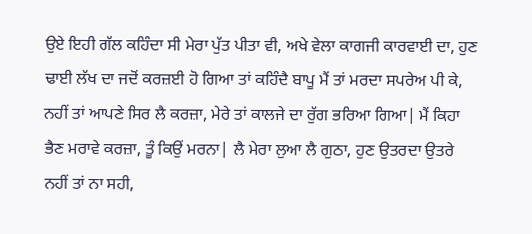ਉਏ ਇਹੀ ਗੱਲ ਕਹਿੰਦਾ ਸੀ ਮੇਰਾ ਪੁੱਤ ਪੀਤਾ ਵੀ, ਅਖੇ ਵੇਲਾ ਕਾਗਜੀ ਕਾਰਵਾਈ ਦਾ, ਹੁਣ ਢਾਈ ਲੱਖ ਦਾ ਜਦੋਂ ਕਰਜ਼ਈ ਹੋ ਗਿਆ ਤਾਂ ਕਹਿੰਦੈ ਬਾਪੂ ਮੈਂ ਤਾਂ ਮਰਦਾ ਸਪਰੇਅ ਪੀ ਕੇ, ਨਹੀਂ ਤਾਂ ਆਪਣੇ ਸਿਰ ਲੈ ਕਰਜ਼ਾ, ਮੇਰੇ ਤਾਂ ਕਾਲਜੇ ਦਾ ਰੁੱਗ ਭਰਿਆ ਗਿਆ| ਮੈਂ ਕਿਹਾ ਭੈਣ ਮਰਾਵੇ ਕਰਜ਼ਾ, ਤੂੰ ਕਿਉਂ ਮਰਨਾ| ਲੈ ਮੇਰਾ ਲੁਆ ਲੈ ਗੁਠਾ, ਹੁਣ ਉਤਰਦਾ ਉਤਰੇ ਨਹੀਂ ਤਾਂ ਨਾ ਸਹੀ,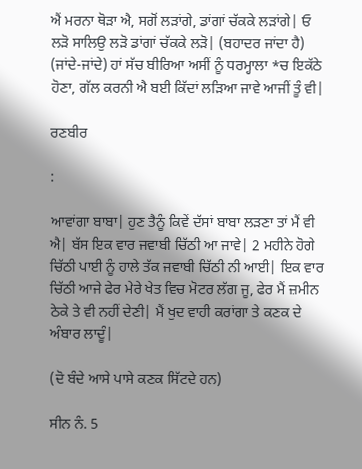ਐਂ ਮਰਨਾ ਥੋੜਾ ਐ, ਸਗੋਂ ਲੜਾਂਗੇ, ਡਾਂਗਾਂ ਚੱਕਕੇ ਲੜਾਂਗੇ| ਓ ਲੜੋ ਸਾਲਿਉ ਲੜੋ ਡਾਂਗਾਂ ਚੱਕਕੇ ਲੜੋ| (ਬਹਾਦਰ ਜਾਂਦਾ ਹੈ) (ਜਾਂਦੇ-ਜਾਂਦੇ) ਹਾਂ ਸੱਚ ਬੀਰਿਆ ਅਸੀਂ ਨੂੰ ਧਰਮ੍ਹਾਲਾ *ਚ ਇਕੱਠੇ ਹੋਣਾ, ਗੱਲ ਕਰਨੀ ਐ ਬਈ ਕਿੱਦਾਂ ਲੜਿਆ ਜਾਵੇ ਆਜੀਂ ਤੂੰ ਵੀ|

ਰਣਬੀਰ

:

ਆਵਾਂਗਾ ਬਾਬਾ| ਹੁਣ ਤੈਨੂੰ ਕਿਵੇਂ ਦੱਸਾਂ ਬਾਬਾ ਲੜਣਾ ਤਾਂ ਮੈਂ ਵੀ ਐ| ਬੱਸ ਇਕ ਵਾਰ ਜਵਾਬੀ ਚਿੱਠੀ ਆ ਜਾਵੇ| 2 ਮਹੀਨੇ ਹੋਗੇ ਚਿੱਠੀ ਪਾਈ ਨੂੰ ਹਾਲੇ ਤੱਕ ਜਵਾਬੀ ਚਿੱਠੀ ਨੀ ਆਈ| ਇਕ ਵਾਰ ਚਿੱਠੀ ਆਜੇ ਫੇਰ ਮੇਰੇ ਖੇਤ ਵਿਚ ਮੋਟਰ ਲੱਗ ਜੂ, ਫੇਰ ਮੈਂ ਜ਼ਮੀਨ ਠੇਕੇ ਤੇ ਵੀ ਨਹੀਂ ਦੇਣੀ| ਮੈਂ ਖੁਦ ਵਾਹੀ ਕਰਾਂਗਾ ਤੇ ਕਣਕ ਦੇ ਅੰਬਾਰ ਲਾਦੂੰ|

(ਦੋ ਬੰਦੇ ਆਸੇ ਪਾਸੇ ਕਣਕ ਸਿੱਟਦੇ ਹਨ)

ਸੀਨ ਨੰ. 5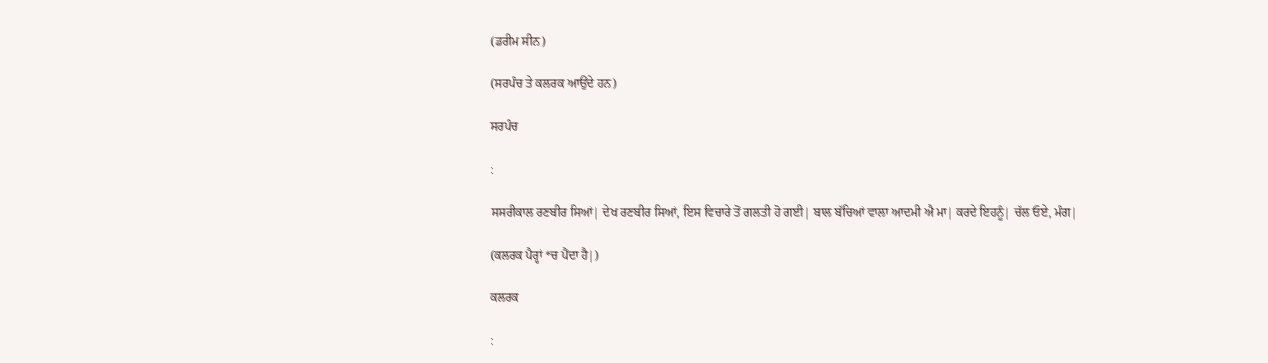(ਡਰੀਮ ਸੀਨ)

(ਸਰਪੰਚ ਤੇ ਕਲਰਕ ਆਉਂਦੇ ਹਨ)

ਸਰਪੰਚ

:

ਸਸਰੀਕਾਲ ਰਣਬੀਰ ਸਿਆਂ| ਦੇਖ ਰਣਬੀਰ ਸਿਆਂ, ਇਸ ਵਿਚਾਰੇ ਤੋਂ ਗਲਤੀ ਹੋ ਗਈ| ਬਾਲ ਬੱਚਿਆਂ ਵਾਲਾ ਆਦਮੀ ਐ ਮਾ| ਕਰਦੇ ਇਹਨੂੰ| ਚੱਲ ਓਏ, ਮੰਗ|

(ਕਲਰਕ ਪੈਰ੍ਹਾਂ *ਚ ਪੈਂਦਾ ਹੈ|)

ਕਲਰਕ

: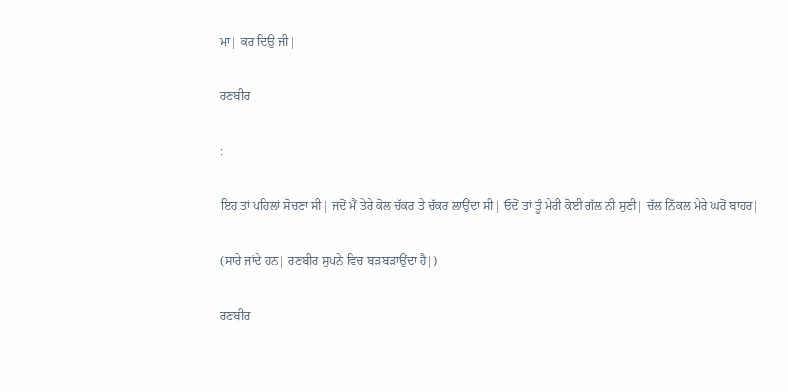ਮਾ| ਕਰ ਦਿਉ ਜੀ|

ਰਣਬੀਰ

:

ਇਹ ਤਾਂ ਪਹਿਲਾਂ ਸੋਚਣਾ ਸੀ| ਜਦੋਂ ਮੈਂ ਤੇਰੇ ਕੋਲ ਚੱਕਰ ਤੇ ਚੱਕਰ ਲਾਉਂਦਾ ਸੀ| ਓਦੋਂ ਤਾਂ ਤੂੰ ਮੇਰੀ ਕੋਈ ਗੱਲ ਨੀ ਸੁਣੀ| ਚੱਲ ਨਿੱਕਲ ਮੇਰੇ ਘਰੋਂ ਬਾਹਰ|

(ਸਾਰੇ ਜਾਂਦੇ ਹਨ| ਰਣਬੀਰ ਸੁਪਨੇ ਵਿਚ ਬੜਬੜਾਉਂਦਾ ਹੈ|)

ਰਣਬੀਰ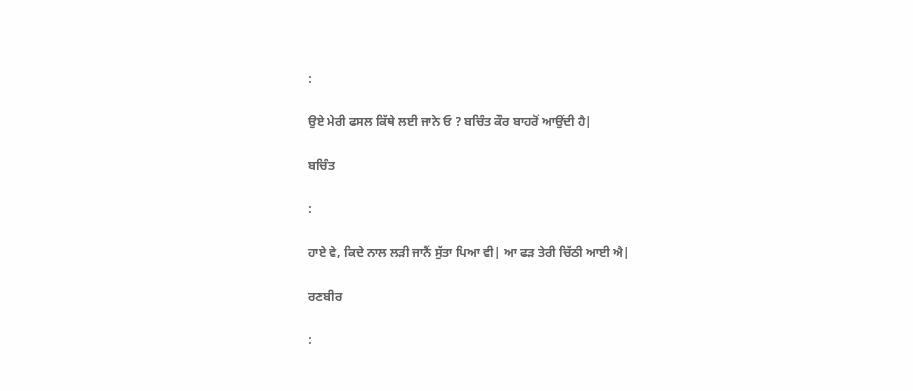:

ਉਏ ਮੇਰੀ ਫਸਲ ਕਿੱਥੇ ਲਈ ਜਾਨੇ ਓ ? ਬਚਿੰਤ ਕੌਰ ਬਾਹਰੋਂ ਆਉਂਦੀ ਹੈ|

ਬਚਿੰਤ

:

ਹਾਏ ਵੇ, ਕਿਦੇ ਨਾਲ ਲੜੀ ਜਾਨੈਂ ਸੁੱਤਾ ਪਿਆ ਵੀ| ਆ ਫੜ ਤੇਰੀ ਚਿੱਠੀ ਆਈ ਐ|

ਰਣਬੀਰ

: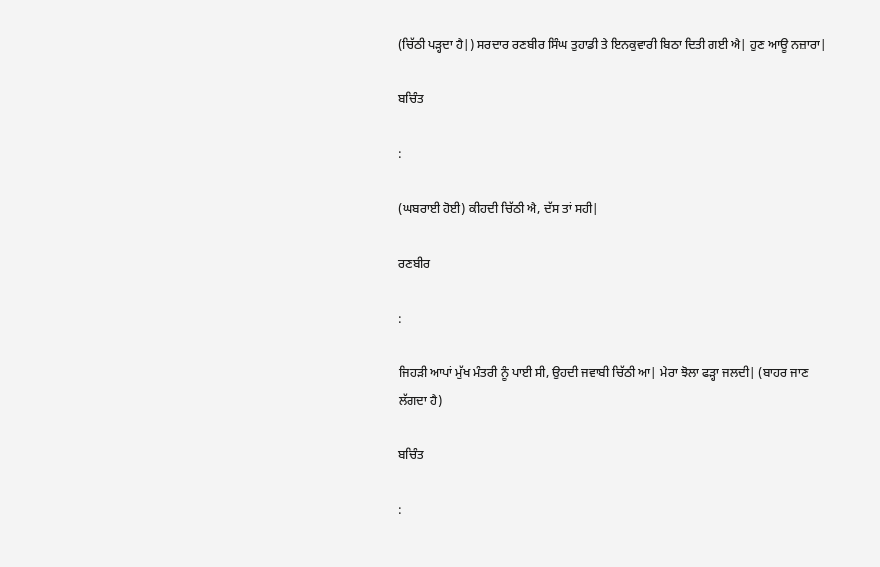(ਚਿੱਠੀ ਪੜ੍ਹਦਾ ਹੈ|) ਸਰਦਾਰ ਰਣਬੀਰ ਸਿੰਘ ਤੁਹਾਡੀ ਤੇ ਇਨਕੁਵਾਰੀ ਬਿਠਾ ਦਿਤੀ ਗਈ ਐ| ਹੁਣ ਆਊ ਨਜ਼ਾਰਾ|

ਬਚਿੰਤ

:

(ਘਬਰਾਈ ਹੋਈ) ਕੀਹਦੀ ਚਿੱਠੀ ਐ, ਦੱਸ ਤਾਂ ਸਹੀ|

ਰਣਬੀਰ

:

ਜਿਹੜੀ ਆਪਾਂ ਮੁੱਖ ਮੰਤਰੀ ਨੂੰ ਪਾਈ ਸੀ, ਉਹਦੀ ਜਵਾਬੀ ਚਿੱਠੀ ਆ| ਮੇਰਾ ਝੋਲਾ ਫੜ੍ਹਾ ਜਲਦੀ| (ਬਾਹਰ ਜਾਣ ਲੱਗਦਾ ਹੈ)

ਬਚਿੰਤ

: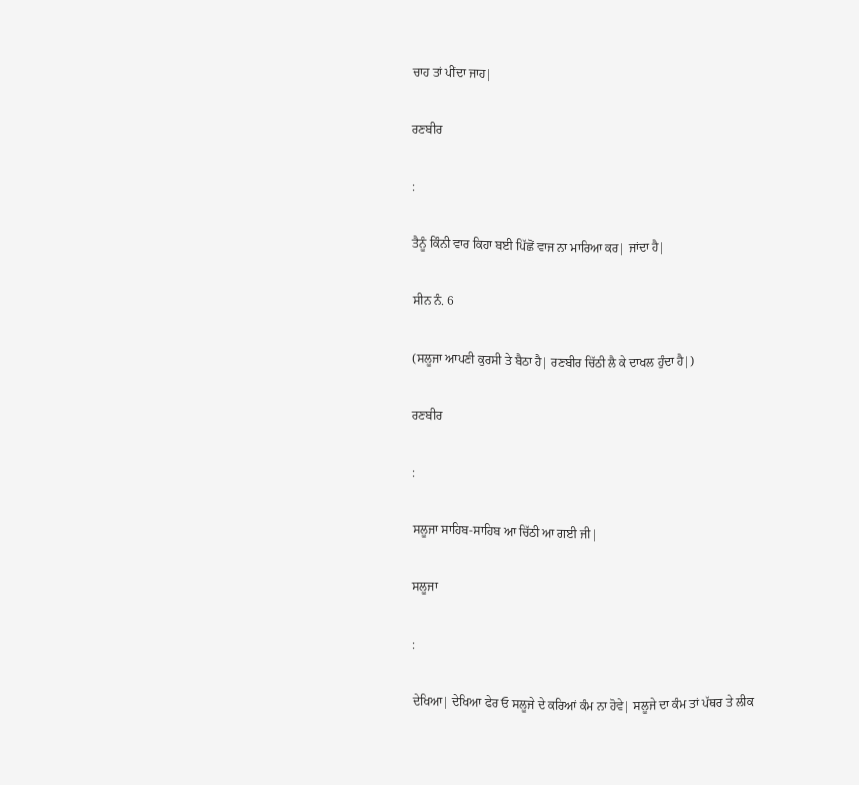ਚਾਹ ਤਾਂ ਪੀਂਦਾ ਜਾਹ|

ਰਣਬੀਰ

:

ਤੈਨੂੰ ਕਿੰਨੀ ਵਾਰ ਕਿਹਾ ਬਈ ਪਿੱਛੋਂ ਵਾਜ ਨਾ ਮਾਰਿਆ ਕਰ| ਜਾਂਦਾ ਹੈ|

ਸੀਨ ਨੰ. 6

(ਸਲੂਜਾ ਆਪਣੀ ਕੁਰਸੀ ਤੇ ਬੈਠਾ ਹੈ| ਰਣਬੀਰ ਚਿੱਠੀ ਲੈ ਕੇ ਦਾਖਲ ਹੁੰਦਾ ਹੈ|)

ਰਣਬੀਰ

:

ਸਲੂਜਾ ਸਾਹਿਬ-ਸਾਹਿਬ ਆ ਚਿੱਠੀ ਆ ਗਈ ਜੀ|

ਸਲੂਜਾ

:

ਦੇਖਿਆ| ਦੇਖਿਆ ਫੇਰ ਓ ਸਲੂਜੇ ਦੇ ਕਰਿਆਂ ਕੰਮ ਨਾ ਹੋਵੇ| ਸਲੂਜੇ ਦਾ ਕੰਮ ਤਾਂ ਪੱਥਰ ਤੇ ਲੀਕ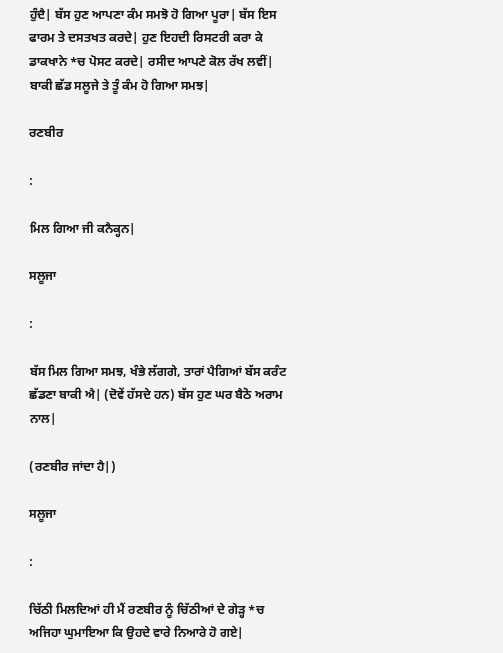ਹੁੰਦੈ| ਬੱਸ ਹੁਣ ਆਪਣਾ ਕੰਮ ਸਮਝੋ ਹੋ ਗਿਆ ਪੂਰਾ| ਬੱਸ ਇਸ ਫਾਰਮ ਤੇ ਦਸਤਖਤ ਕਰਦੇ| ਹੁਣ ਇਹਦੀ ਰਿਸਟਰੀ ਕਰਾ ਕੇ ਡਾਕਖਾਨੇ *ਚ ਪੋਸਟ ਕਰਦੇ| ਰਸੀਦ ਆਪਣੇ ਕੋਲ ਰੱਖ ਲਵੀਂ| ਬਾਕੀ ਛੱਡ ਸਲੂਜੇ ਤੇ ਤੂੰ ਕੰਮ ਹੋ ਗਿਆ ਸਮਝ|

ਰਣਬੀਰ

:

ਮਿਲ ਗਿਆ ਜੀ ਕਨੈਕ੍ਹਨ|

ਸਲੂਜਾ

:

ਬੱਸ ਮਿਲ ਗਿਆ ਸਮਝ, ਖੰਭੇ ਲੱਗਗੇ, ਤਾਰਾਂ ਪੈਗਿਆਂ ਬੱਸ ਕਰੰਟ ਛੱਡਣਾ ਬਾਕੀ ਐ| (ਦੋਵੇਂ ਹੱਸਦੇ ਹਨ) ਬੱਸ ਹੁਣ ਘਰ ਬੈਠੋ ਅਰਾਮ ਨਾਲ|

(ਰਣਬੀਰ ਜਾਂਦਾ ਹੈ|)

ਸਲੂਜਾ

:

ਚਿੱਠੀ ਮਿਲਦਿਆਂ ਹੀ ਮੈਂ ਰਣਬੀਰ ਨੂੰ ਚਿੱਠੀਆਂ ਦੇ ਗੇੜ੍ਹ *ਚ ਅਜਿਹਾ ਘੁਮਾਇਆ ਕਿ ਉਹਦੇ ਵਾਰੇ ਨਿਆਰੇ ਹੋ ਗਏ|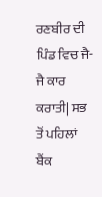ਰਣਬੀਰ ਦੀ ਪਿੰਡ ਵਿਚ ਜੈ-ਜੈ ਕਾਰ ਕਰਾਤੀ| ਸਭ ਤੋਂ ਪਹਿਲਾਂ ਬੈਂਕ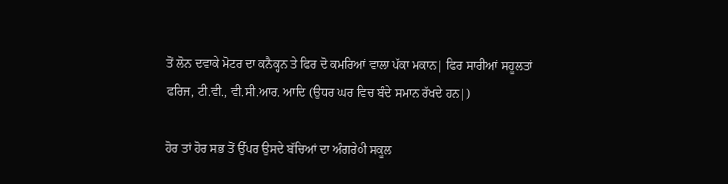ਤੋਂ ਲੋਨ ਦਵਾਕੇ ਮੋਟਰ ਦਾ ਕਨੈਕ੍ਹਨ ਤੇ ਫਿਰ ਦੋ ਕਮਰਿਆਂ ਵਾਲਾ ਪੱਕਾ ਮਕਾਨ| ਫਿਰ ਸਾਰੀਆਂ ਸਹੂਲਤਾਂ ਫਰਿਜ, ਟੀ.ਵੀ., ਵੀ.ਸੀ.ਆਰ. ਆਦਿ (ਉਧਰ ਘਰ ਵਿਚ ਬੰਦੇ ਸਮਾਨ ਰੱਖਦੇ ਹਨ|)

ਹੋਰ ਤਾਂ ਹੋਰ ਸਭ ਤੋਂ ਉੱਪਰ ਉਸਦੇ ਬੱਚਿਆਂ ਦਾ ਅੰਗਰੇ੦ੀ ਸਕੂਲ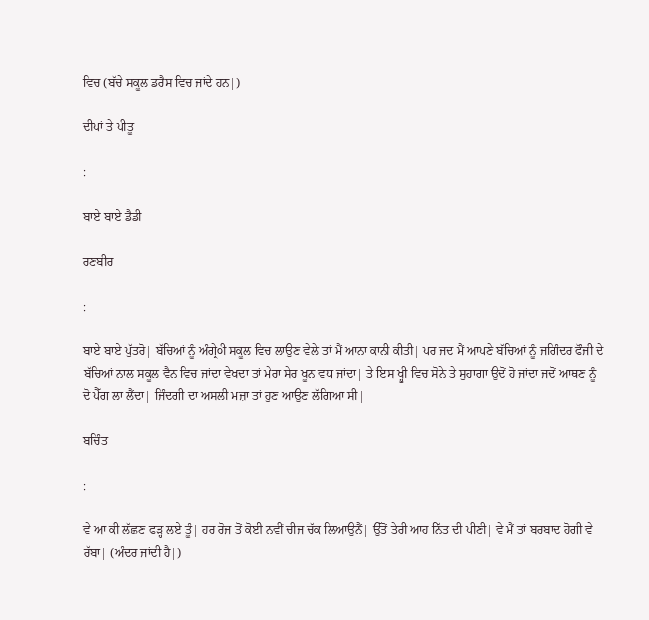ਵਿਚ (ਬੱਚੇ ਸਕੂਲ ਡਰੈਸ ਵਿਚ ਜਾਂਦੇ ਹਨ|)

ਦੀਪਾਂ ਤੇ ਪੀਤੂ

:

ਬਾਏ ਬਾਏ ਡੈਡੀ

ਰਣਬੀਰ

:

ਬਾਏ ਬਾਏ ਪੁੱਤਰੋ| ਬੱਚਿਆਂ ਨੂੰ ਅੰਗ੍ਰੇ੦ੀ ਸਕੂਲ ਵਿਚ ਲਾਉਣ ਵੇਲੇ ਤਾਂ ਮੈਂ ਆਨਾ ਕਾਨੀ ਕੀਤੀ| ਪਰ ਜਦ ਮੈਂ ਆਪਣੇ ਬੱਚਿਆਂ ਨੂੰ ਜਗਿੰਦਰ ਫੌਜੀ ਦੇ ਬੱਚਿਆਂ ਨਾਲ ਸਕੂਲ ਵੈਨ ਵਿਚ ਜਾਂਦਾ ਵੇਖਦਾ ਤਾਂ ਮੇਰਾ ਸੇਰ ਖੂਨ ਵਧ ਜਾਂਦਾ| ਤੇ ਇਸ ਖ੍ਹੁੀ ਵਿਚ ਸੋਨੇ ਤੇ ਸੁਹਾਗਾ ਉਦੋਂ ਹੋ ਜਾਂਦਾ ਜਦੋਂ ਆਥਣ ਨੂੰ ਦੋ ਪੈੱਗ ਲਾ ਲੈਂਦਾ| ਜਿੰਦਗੀ ਦਾ ਅਸਲੀ ਮਜ਼ਾ ਤਾਂ ਹੁਣ ਆਉਣ ਲੱਗਿਆ ਸੀ|

ਬਚਿੰਤ

:

ਵੇ ਆ ਕੀ ਲੱਛਣ ਫੜ੍ਹ ਲਏ ਤੂੰ| ਹਰ ਰੋਜ ਤੋਂ ਕੋਈ ਨਵੀਂ ਚੀਜ ਚੱਕ ਲਿਆਉਨੈਂ| ਉੱਤੋਂ ਤੇਰੀ ਆਹ ਨਿੱਤ ਦੀ ਪੀਣੀ| ਵੇ ਮੈਂ ਤਾਂ ਬਰਬਾਦ ਹੋਗੀ ਵੇ ਰੱਬਾ| (ਅੰਦਰ ਜਾਂਦੀ ਹੈ|)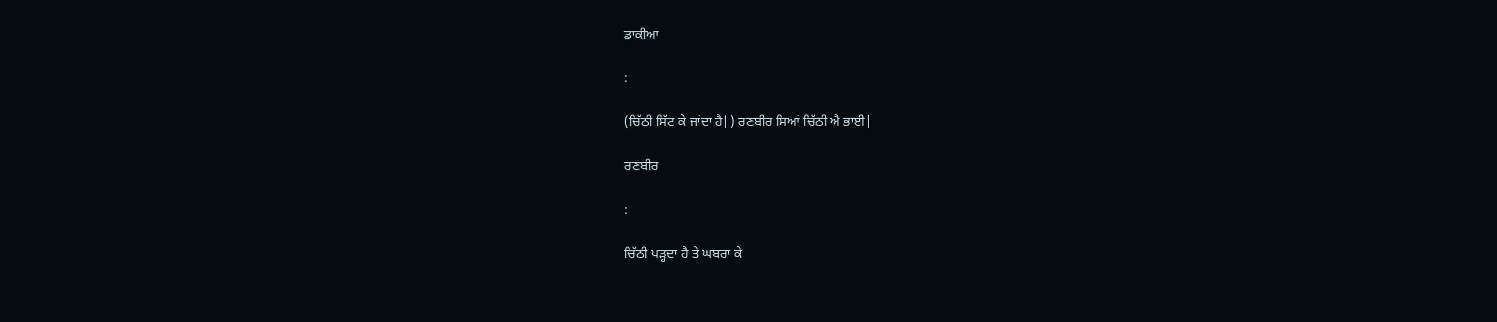ਡਾਕੀਆ

:

(ਚਿੱਠੀ ਸਿੱਟ ਕੇ ਜਾਂਦਾ ਹੈ|) ਰਣਬੀਰ ਸਿਆਂ ਚਿੱਠੀ ਐ ਭਾਈ|

ਰਣਬੀਰ

:

ਚਿੱਠੀ ਪੜ੍ਹਦਾ ਹੈ ਤੇ ਘਬਰਾ ਕੇ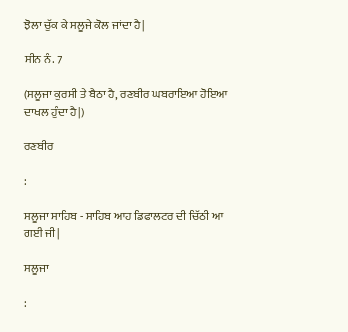ਝੋਲਾ ਚੁੱਕ ਕੇ ਸਲੂਜੇ ਕੋਲ ਜਾਂਦਾ ਹੈ|

ਸੀਨ ਨੰ. 7

(ਸਲੂਜਾ ਕੁਰਸੀ ਤੇ ਬੈਠਾ ਹੈ, ਰਣਬੀਰ ਘਬਰਾਇਆ ਹੋਇਆ ਦਾਖਲ ਹੁੰਦਾ ਹੈ|)

ਰਣਬੀਰ

:

ਸਲੂਜਾ ਸਾਹਿਬ - ਸਾਹਿਬ ਆਹ ਡਿਫਾਲਟਰ ਦੀ ਚਿੱਠੀ ਆ ਗਈ ਜੀ|

ਸਲੂਜਾ

: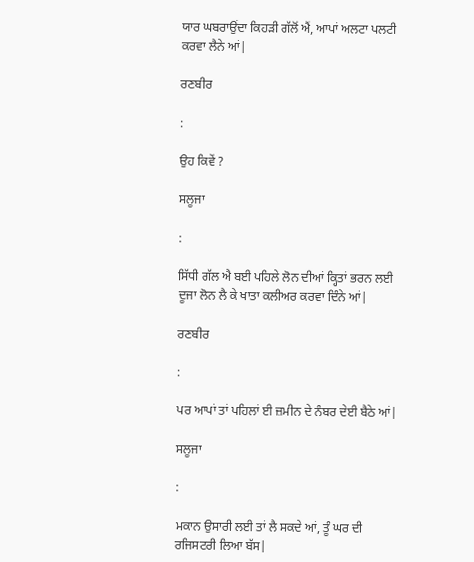ਯਾਰ ਘਬਰਾਉਂਦਾ ਕਿਹੜੀ ਗੱਲੋਂ ਐਂ, ਆਪਾਂ ਅਲਟਾ ਪਲਟੀ ਕਰਵਾ ਲੈਨੇ ਆਂ|

ਰਣਬੀਰ

:

ਉਹ ਕਿਵੇਂ ?

ਸਲੂਜਾ

:

ਸਿੱਧੀ ਗੱਲ ਐ ਬਈ ਪਹਿਲੇ ਲੋਨ ਦੀਆਂ ਕ੍ਹਿਤਾਂ ਭਰਨ ਲਈ ਦੂਜਾ ਲੋਨ ਲੈ ਕੇ ਖਾਤਾ ਕਲੀਅਰ ਕਰਵਾ ਦਿੰਨੇ ਆਂ|

ਰਣਬੀਰ

:

ਪਰ ਆਪਾਂ ਤਾਂ ਪਹਿਲਾਂ ਈ ਜ਼ਮੀਨ ਦੇ ਨੰਬਰ ਦੇਈ ਬੈਠੇ ਆਂ|

ਸਲੂਜਾ

:

ਮਕਾਨ ਉਸਾਰੀ ਲਈ ਤਾਂ ਲੈ ਸਕਦੇ ਆਂ, ਤੂੰ ਘਰ ਦੀ ਰਜਿਸਟਰੀ ਲਿਆ ਬੱਸ|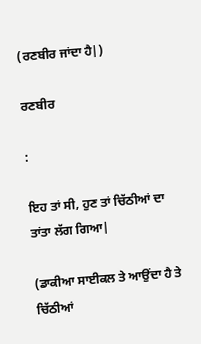(ਰਣਬੀਰ ਜਾਂਦਾ ਹੈ|)

ਰਣਬੀਰ

:

ਇਹ ਤਾਂ ਸੀ, ਹੁਣ ਤਾਂ ਚਿੱਠੀਆਂ ਦਾ ਤਾਂਤਾ ਲੱਗ ਗਿਆ|

(ਡਾਕੀਆ ਸਾਈਕਲ ਤੇ ਆਉਂਦਾ ਹੈ ਤੇ ਚਿੱਠੀਆਂ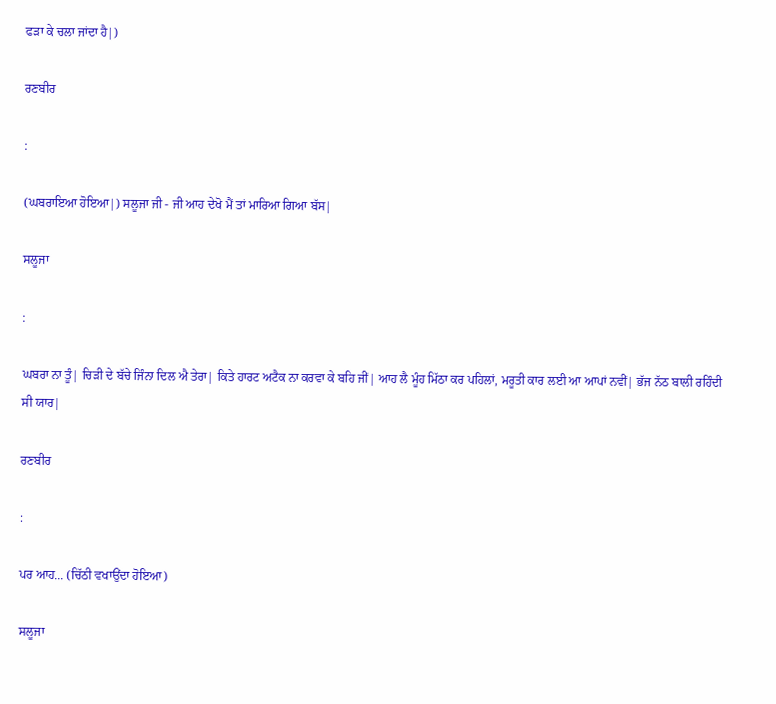ਫੜਾ ਕੇ ਚਲਾ ਜਾਂਦਾ ਹੈ|)

ਰਣਬੀਰ

:

(ਘਬਰਾਇਆ ਹੋਇਆ|) ਸਲੂਜਾ ਜੀ - ਜੀ ਆਹ ਦੇਖੋ ਮੈਂ ਤਾਂ ਮਾਰਿਆ ਗਿਆ ਬੱਸ|

ਸਲੂਜਾ

:

ਘਬਰਾ ਨਾ ਤੂੰ| ਚਿੜੀ ਦੇ ਬੱਚੇ ਜਿੰਨਾ ਦਿਲ ਐ ਤੇਰਾ| ਕਿਤੇ ਹਾਰਟ ਅਟੈਕ ਨਾ ਕਰਵਾ ਕੇ ਬਹਿ ਜੀਂ| ਆਹ ਲੈ ਮੂੰਹ ਮਿੱਠਾ ਕਰ ਪਹਿਲਾਂ, ਮਰੂਤੀ ਕਾਰ ਲਈ ਆ ਆਪਾਂ ਨਵੀਂ| ਭੱਜ ਨੱਠ ਬਾਲੀ ਰਹਿੰਦੀ ਸੀ ਯਾਰ|

ਰਣਬੀਰ

:

ਪਰ ਆਹ... (ਚਿੱਠੀ ਵਖਾਉਂਦਾ ਹੋਇਆ)

ਸਲੂਜਾ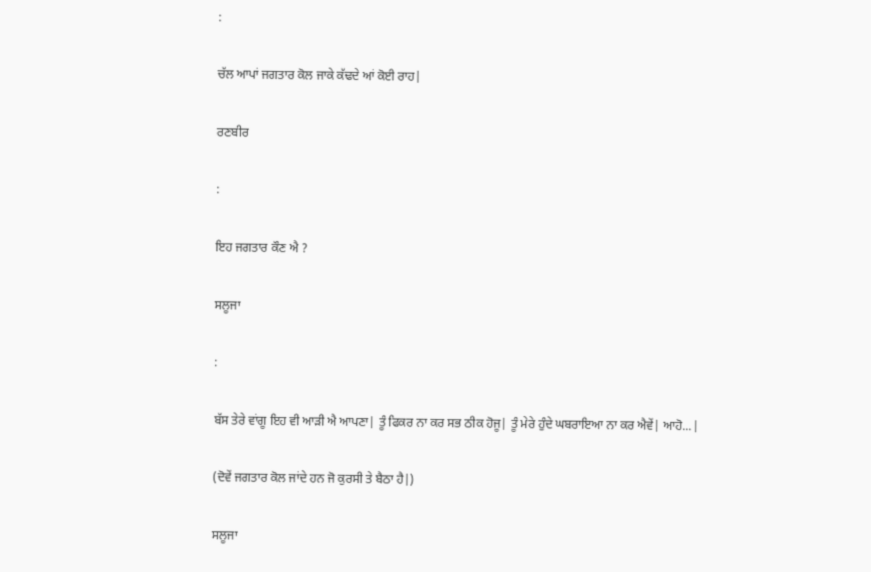:

ਚੱਲ ਆਪਾਂ ਜਗਤਾਰ ਕੋਲ ਜਾਕੇ ਕੱਢਦੇ ਆਂ ਕੋਈ ਰਾਹ|

ਰਣਬੀਰ

:

ਇਹ ਜਗਤਾਰ ਕੌਣ ਐ ?

ਸਲੂਜਾ

:

ਬੱਸ ਤੇਰੇ ਵਾਂਗੂ ਇਹ ਵੀ ਆੜੀ ਐ ਆਪਣਾ| ਤੂੰ ਫਿਕਰ ਨਾ ਕਰ ਸਭ ਠੀਕ ਹੋਜੂ| ਤੂੰ ਮੇਰੇ ਹੁੰਦੇ ਘਬਰਾਇਆ ਨਾ ਕਰ ਐਵੇਂ| ਆਹੋ...|

(ਦੋਵੇਂ ਜਗਤਾਰ ਕੋਲ ਜਾਂਦੇ ਹਨ ਜੋ ਕੁਰਸੀ ਤੇ ਬੈਠਾ ਹੈ|)

ਸਲੂਜਾ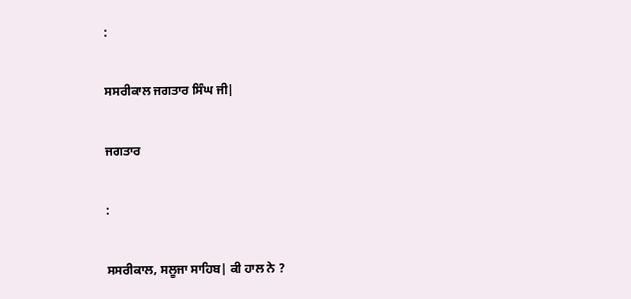:

ਸਸਰੀਕਾਲ ਜਗਤਾਰ ਸਿੰਘ ਜੀ|

ਜਗਤਾਰ

:

ਸਸਰੀਕਾਲ, ਸਲੂਜਾ ਸਾਹਿਬ| ਕੀ ਹਾਲ ਨੇ ?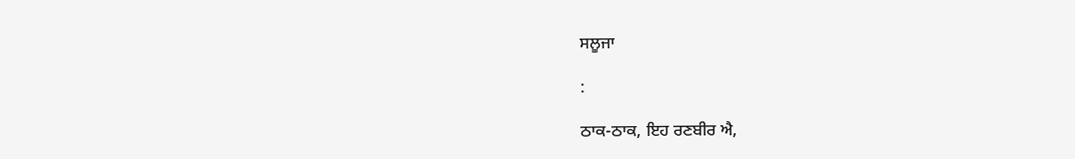ਸਲੂਜਾ

:

ਠਾਕ-ਠਾਕ, ਇਹ ਰਣਬੀਰ ਐ,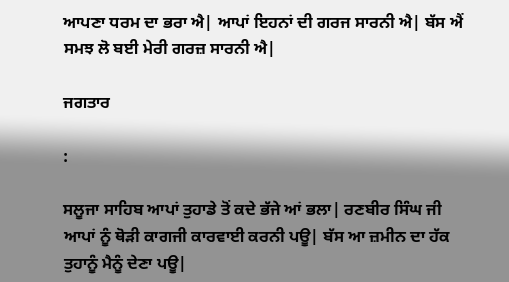ਆਪਣਾ ਧਰਮ ਦਾ ਭਰਾ ਐ| ਆਪਾਂ ਇਹਨਾਂ ਦੀ ਗਰਜ ਸਾਰਨੀ ਐ| ਬੱਸ ਐਂ ਸਮਝ ਲੋ ਬਈ ਮੇਰੀ ਗਰਜ਼ ਸਾਰਨੀ ਐ|

ਜਗਤਾਰ

:

ਸਲੂਜਾ ਸਾਹਿਬ ਆਪਾਂ ਤੁਹਾਡੇ ਤੋਂ ਕਦੇ ਭੱਜੇ ਆਂ ਭਲਾ| ਰਣਬੀਰ ਸਿੰਘ ਜੀ ਆਪਾਂ ਨੂੰ ਥੋੜੀ ਕਾਗਜੀ ਕਾਰਵਾਈ ਕਰਨੀ ਪਊ| ਬੱਸ ਆ ਜ਼ਮੀਨ ਦਾ ਹੱਕ ਤੁਹਾਨੂੰ ਮੈਨੂੰ ਦੇਣਾ ਪਊ|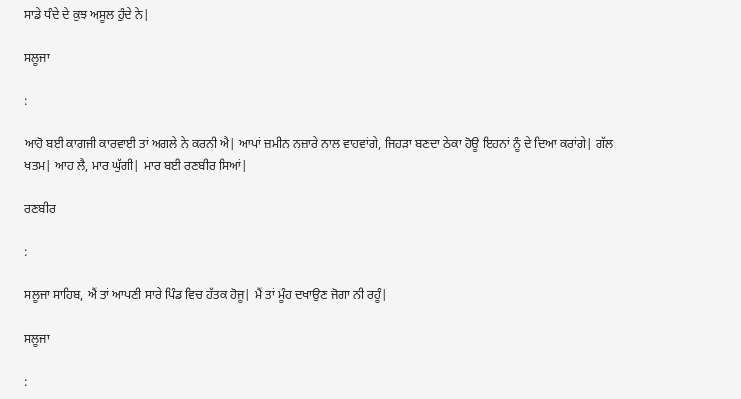ਸਾਡੇ ਧੰਦੇ ਦੇ ਕੁਝ ਅਸੂਲ ਹੁੰਦੇ ਨੇ|

ਸਲੂਜਾ

:

ਆਹੋ ਬਈ ਕਾਗਜੀ ਕਾਰਵਾਈ ਤਾਂ ਅਗਲੇ ਨੇ ਕਰਨੀ ਐ| ਆਪਾਂ ਜ਼ਮੀਨ ਨਜ਼ਾਰੇ ਨਾਲ ਵਾਹਵਾਂਗੇ, ਜਿਹੜਾ ਬਣਦਾ ਠੇਕਾ ਹੋਊ ਇਹਨਾਂ ਨੂੰ ਦੇ ਦਿਆ ਕਰਾਂਗੇ| ਗੱਲ ਖਤਮ| ਆਹ ਲੈ, ਮਾਰ ਘੁੱਗੀ| ਮਾਰ ਬਈ ਰਣਬੀਰ ਸਿਆਂ|

ਰਣਬੀਰ

:

ਸਲੂਜਾ ਸਾਹਿਬ, ਐਂ ਤਾਂ ਆਪਣੀ ਸਾਰੇ ਪਿੰਡ ਵਿਚ ਹੱਤਕ ਹੋਜੂ| ਮੈਂ ਤਾਂ ਮੂੰਹ ਦਖਾਉਣ ਜੋਗਾ ਨੀ ਰਹੂੰ|

ਸਲੂਜਾ

: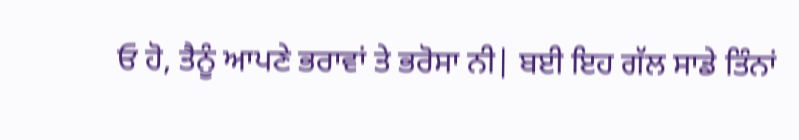ਓ ਹੋ, ਤੈਨੂੰ ਆਪਣੇ ਭਰਾਵਾਂ ਤੇ ਭਰੋਸਾ ਨੀ| ਬਈ ਇਹ ਗੱਲ ਸਾਡੇ ਤਿੰਨਾਂ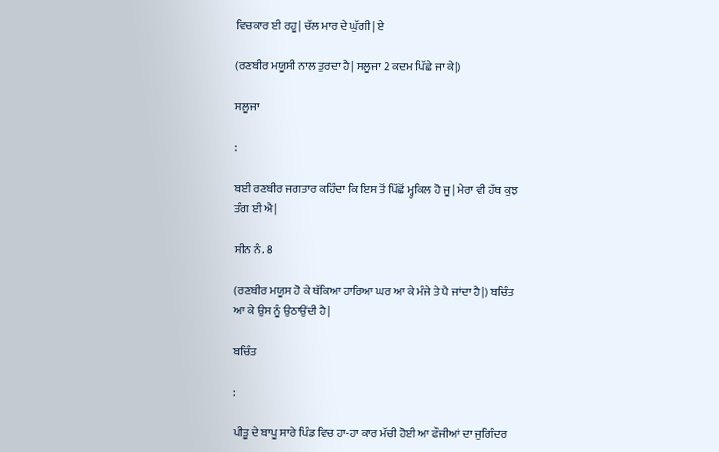ਵਿਚਕਾਰ ਈ ਰਹੂ| ਚੱਲ ਮਾਰ ਦੇ ਘੁੱਗੀ| ਏ

(ਰਣਬੀਰ ਮਯੂਸੀ ਨਾਲ ਤੁਰਦਾ ਹੈ| ਸਲੂਜਾ 2 ਕਦਮ ਪਿੱਛੇ ਜਾ ਕੇ|)

ਸਲੂਜਾ

:

ਬਈ ਰਣਬੀਰ ਜਗਤਾਰ ਕਹਿੰਦਾ ਕਿ ਇਸ ਤੋਂ ਪਿੱਛੋਂ ਮ੍ਹੁਕਿਲ ਹੋ ਜੂ| ਮੇਰਾ ਵੀ ਹੱਥ ਕੁਝ ਤੰਗ ਈ ਐ|

ਸੀਨ ਨੰ. 8

(ਰਣਬੀਰ ਮਯੂਸ ਹੋ ਕੇ ਥੱਕਿਆ ਹਾਰਿਆ ਘਰ ਆ ਕੇ ਮੰਜੇ ਤੇ ਪੈ ਜਾਂਦਾ ਹੈ|) ਬਚਿੰਤ ਆ ਕੇ ਉਸ ਨੂੰ ਉਠਾਉਂਦੀ ਹੈ|

ਬਚਿੰਤ

:

ਪੀਤੂ ਦੇ ਬਾਪੂ ਸਾਰੇ ਪਿੰਡ ਵਿਚ ਹਾ-ਹਾ ਕਾਰ ਮੱਚੀ ਹੋਈ ਆ ਫੌਜੀਆਂ ਦਾ ਜੁਗਿੰਦਰ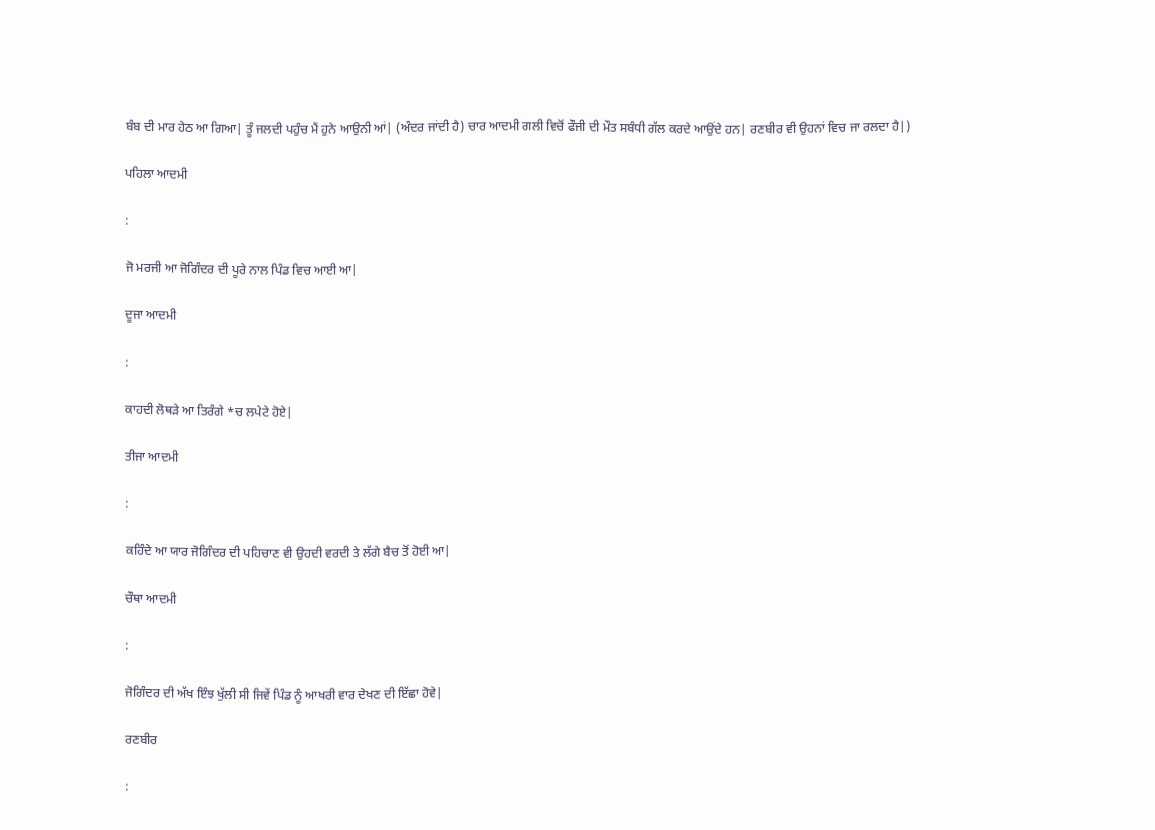ਬੰਬ ਦੀ ਮਾਰ ਹੇਠ ਆ ਗਿਆ| ਤੂੰ ਜਲਦੀ ਪਹੁੰਚ ਮੈਂ ਹੁਨੇ ਆਉਨੀ ਆਂ| (ਅੰਦਰ ਜਾਂਦੀ ਹੈ) ਚਾਰ ਆਦਮੀ ਗਲੀ ਵਿਚੋਂ ਫੌਜੀ ਦੀ ਮੌਤ ਸਬੰਧੀ ਗੱਲ ਕਰਦੇ ਆਉਂਦੇ ਹਨ| ਰਣਬੀਰ ਵੀ ਉਹਨਾਂ ਵਿਚ ਜਾ ਰਲਦਾ ਹੈ|)

ਪਹਿਲਾ ਆਦਮੀ

:

ਜੋ ਮਰਜੀ ਆ ਜੋਗਿੰਦਰ ਦੀ ਪੂਰੇ ਨਾਲ ਪਿੰਡ ਵਿਚ ਆਈ ਆ|

ਦੂਜਾ ਆਦਮੀ

:

ਕਾਹਦੀ ਲੋਥੜੇ ਆ ਤਿਰੰਗੇ *ਚ ਲਪੇਟੇ ਹੋਏ|

ਤੀਜਾ ਆਦਮੀ

:

ਕਹਿੰਦੇ ਆ ਯਾਰ ਜੋਗਿੰਦਰ ਦੀ ਪਹਿਚਾਣ ਵੀ ਉਹਦੀ ਵਰਦੀ ਤੇ ਲੱਗੇ ਬੈਚ ਤੋਂ ਹੋਈ ਆ|

ਚੌਥਾ ਆਦਮੀ

:

ਜੋਗਿੰਦਰ ਦੀ ਅੱਖ ਇੰਝ ਖੁੱਲੀ ਸੀ ਜਿਵੇਂ ਪਿੰਡ ਨੂੰ ਆਖਰੀ ਵਾਰ ਦੇਖਣ ਦੀ ਇੱਛਾ ਹੋਵੇ|

ਰਣਬੀਰ

: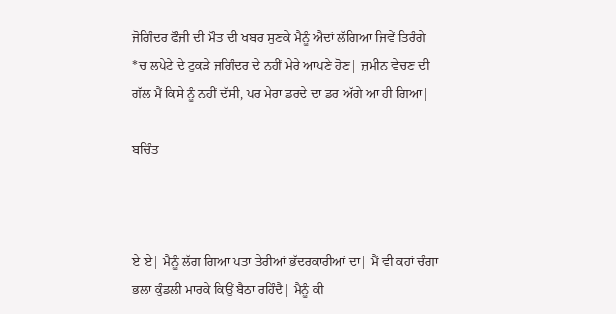ਜੋਗਿੰਦਰ ਫੌਜੀ ਦੀ ਮੌਤ ਦੀ ਖਬਰ ਸੁਣਕੇ ਮੈਨੂੰ ਐਦਾਂ ਲੱਗਿਆ ਜਿਵੇਂ ਤਿਰੰਗੇ *ਚ ਲਪੇਟੇ ਦੇ ਟੁਕੜੇ ਜਗਿੰਦਰ ਦੇ ਨਹੀਂ ਮੇਰੇ ਆਪਣੇ ਹੋਣ| ਜ਼ਮੀਨ ਵੇਚਣ ਦੀ ਗੱਲ ਮੈਂ ਕਿਸੇ ਨੂੰ ਨਹੀਂ ਦੱਸੀ, ਪਰ ਮੇਰਾ ਡਰਦੇ ਦਾ ਡਰ ਅੱਗੇ ਆ ਹੀ ਗਿਆ|

ਬਚਿੰਤ



ਏ ਏ| ਮੈਨੂੰ ਲੱਗ ਗਿਆ ਪਤਾ ਤੇਰੀਆਂ ਭੱਦਰਕਾਰੀਆਂ ਦਾ| ਮੈਂ ਵੀ ਕਹਾਂ ਚੰਗਾ ਭਲਾ ਕੁੰਡਲੀ ਮਾਰਕੇ ਕਿਉਂ ਬੈਠਾ ਰਹਿੰਦੈ| ਮੈਨੂੰ ਕੀ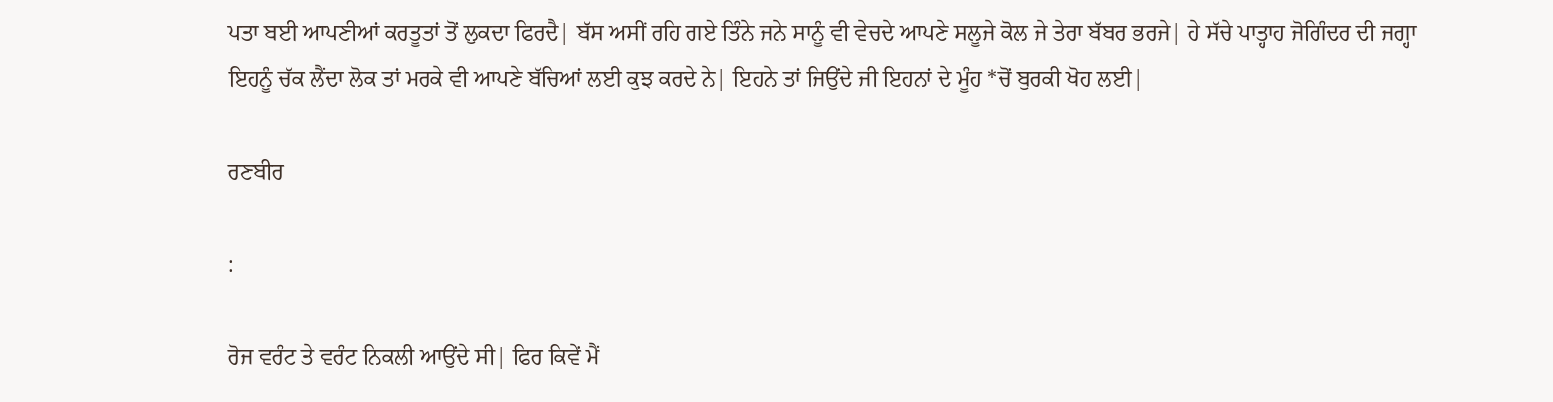ਪਤਾ ਬਈ ਆਪਣੀਆਂ ਕਰਤੂਤਾਂ ਤੋਂ ਲੁਕਦਾ ਫਿਰਦੈ| ਬੱਸ ਅਸੀਂ ਰਹਿ ਗਏ ਤਿੰਨੇ ਜਨੇ ਸਾਨੂੰ ਵੀ ਵੇਚਦੇ ਆਪਣੇ ਸਲੂਜੇ ਕੋਲ ਜੇ ਤੇਰਾ ਬੱਬਰ ਭਰਜੇ| ਹੇ ਸੱਚੇ ਪਾਤ੍ਹਾਹ ਜੋਗਿੰਦਰ ਦੀ ਜਗ੍ਹਾ ਇਹਨੂੰ ਚੱਕ ਲੈਂਦਾ ਲੋਕ ਤਾਂ ਮਰਕੇ ਵੀ ਆਪਣੇ ਬੱਚਿਆਂ ਲਈ ਕੁਝ ਕਰਦੇ ਨੇ| ਇਹਨੇ ਤਾਂ ਜਿਉਂਦੇ ਜੀ ਇਹਨਾਂ ਦੇ ਮੂੰਹ *ਚੋਂ ਬੁਰਕੀ ਖੋਹ ਲਈ|

ਰਣਬੀਰ

:

ਰੋਜ ਵਰੰਟ ਤੇ ਵਰੰਟ ਨਿਕਲੀ ਆਉਂਦੇ ਸੀ| ਫਿਰ ਕਿਵੇਂ ਮੈਂ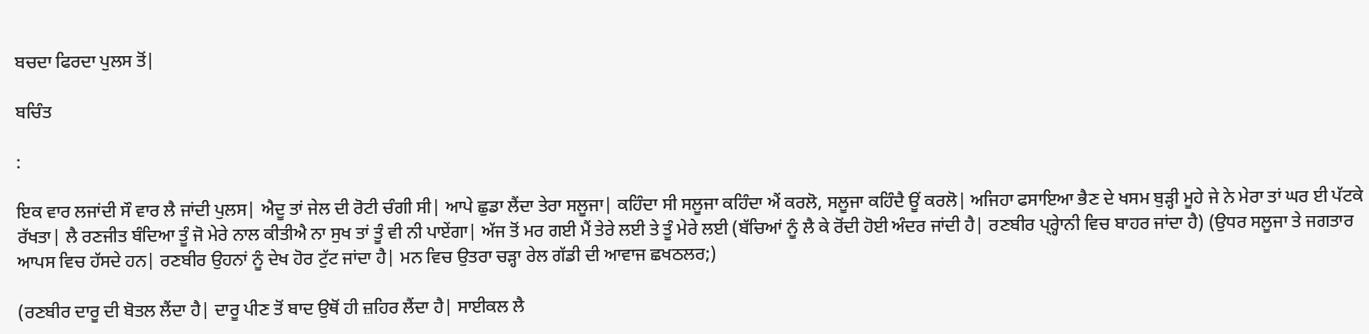ਬਚਦਾ ਫਿਰਦਾ ਪੁਲਸ ਤੋਂ|

ਬਚਿੰਤ

:

ਇਕ ਵਾਰ ਲਜਾਂਦੀ ਸੌ ਵਾਰ ਲੈ ਜਾਂਦੀ ਪੁਲਸ| ਐਦੂ ਤਾਂ ਜੇਲ ਦੀ ਰੋਟੀ ਚੰਗੀ ਸੀ| ਆਪੇ ਛੁਡਾ ਲੈਂਦਾ ਤੇਰਾ ਸਲੂਜਾ| ਕਹਿੰਦਾ ਸੀ ਸਲੂਜਾ ਕਹਿੰਦਾ ਐਂ ਕਰਲੋ, ਸਲੂਜਾ ਕਹਿੰਦੈ ਊਂ ਕਰਲੋ| ਅਜਿਹਾ ਫਸਾਇਆ ਭੈਣ ਦੇ ਖਸਮ ਬੁੜ੍ਹੀ ਮੂਹੇ ਜੇ ਨੇ ਮੇਰਾ ਤਾਂ ਘਰ ਈ ਪੱਟਕੇ ਰੱਖਤਾ| ਲੈ ਰਣਜੀਤ ਬੰਦਿਆ ਤੂੰ ਜੋ ਮੇਰੇ ਨਾਲ ਕੀਤੀਐ ਨਾ ਸੁਖ ਤਾਂ ਤੂੰ ਵੀ ਨੀ ਪਾਏਂਗਾ| ਅੱਜ ਤੋਂ ਮਰ ਗਈ ਮੈਂ ਤੇਰੇ ਲਈ ਤੇ ਤੂੰ ਮੇਰੇ ਲਈ (ਬੱਚਿਆਂ ਨੂੰ ਲੈ ਕੇ ਰੋਂਦੀ ਹੋਈ ਅੰਦਰ ਜਾਂਦੀ ਹੈ| ਰਣਬੀਰ ਪ੍ਰ੍ਹੇਾਨੀ ਵਿਚ ਬਾਹਰ ਜਾਂਦਾ ਹੈ) (ਉਧਰ ਸਲੂਜਾ ਤੇ ਜਗਤਾਰ ਆਪਸ ਵਿਚ ਹੱਸਦੇ ਹਨ| ਰਣਬੀਰ ਉਹਨਾਂ ਨੂੰ ਦੇਖ ਹੋਰ ਟੁੱਟ ਜਾਂਦਾ ਹੈ| ਮਨ ਵਿਚ ਉਤਰਾ ਚੜ੍ਹਾ ਰੇਲ ਗੱਡੀ ਦੀ ਆਵਾਜ ਛਖਠਲਰ;)

(ਰਣਬੀਰ ਦਾਰੂ ਦੀ ਬੋਤਲ ਲੈਂਦਾ ਹੈ| ਦਾਰੂ ਪੀਣ ਤੋਂ ਬਾਦ ਉਥੋਂ ਹੀ ਜ਼ਹਿਰ ਲੈਂਦਾ ਹੈ| ਸਾਈਕਲ ਲੈ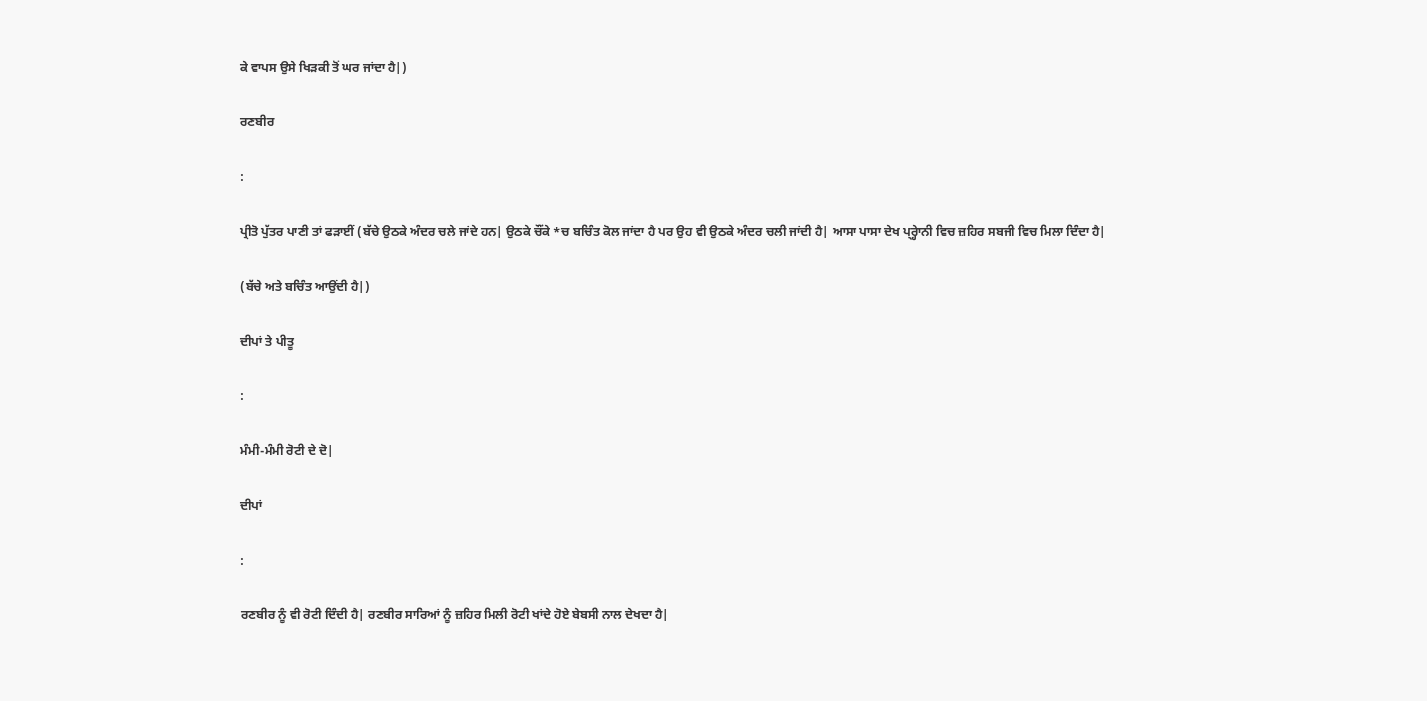ਕੇ ਵਾਪਸ ਉਸੇ ਖਿੜਕੀ ਤੋਂ ਘਰ ਜਾਂਦਾ ਹੈ|)

ਰਣਬੀਰ

:

ਪ੍ਰੀਤੋ ਪੁੱਤਰ ਪਾਣੀ ਤਾਂ ਫੜਾਈਂ (ਬੱਚੇ ਉਠਕੇ ਅੰਦਰ ਚਲੇ ਜਾਂਦੇ ਹਨ| ਉਠਕੇ ਚੌਂਕੇ *ਚ ਬਚਿੰਤ ਕੋਲ ਜਾਂਦਾ ਹੈ ਪਰ ਉਹ ਵੀ ਉਠਕੇ ਅੰਦਰ ਚਲੀ ਜਾਂਦੀ ਹੈ| ਆਸਾ ਪਾਸਾ ਦੇਖ ਪ੍ਰ੍ਹੇਾਨੀ ਵਿਚ ਜ਼ਹਿਰ ਸਬਜੀ ਵਿਚ ਮਿਲਾ ਦਿੰਦਾ ਹੈ|

(ਬੱਚੇ ਅਤੇ ਬਚਿੰਤ ਆਉਂਦੀ ਹੈ|)

ਦੀਪਾਂ ਤੇ ਪੀਤੂ

:

ਮੰਮੀ-ਮੰਮੀ ਰੋਟੀ ਦੇ ਦੋ|

ਦੀਪਾਂ

:

ਰਣਬੀਰ ਨੂੰ ਵੀ ਰੋਟੀ ਦਿੰਦੀ ਹੈ| ਰਣਬੀਰ ਸਾਰਿਆਂ ਨੂੰ ਜ਼ਹਿਰ ਮਿਲੀ ਰੋਟੀ ਖਾਂਦੇ ਹੋਏ ਬੇਬਸੀ ਨਾਲ ਦੇਖਦਾ ਹੈ|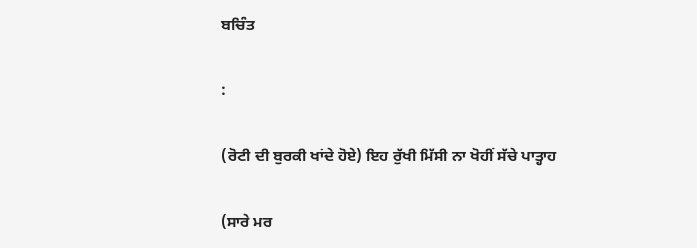ਬਚਿੰਤ

:

(ਰੋਟੀ ਦੀ ਬੁਰਕੀ ਖਾਂਦੇ ਹੋਏ) ਇਹ ਰੁੱਖੀ ਮਿੱਸੀ ਨਾ ਖੋਹੀਂ ਸੱਚੇ ਪਾਤ੍ਹਾਹ

(ਸਾਰੇ ਮਰ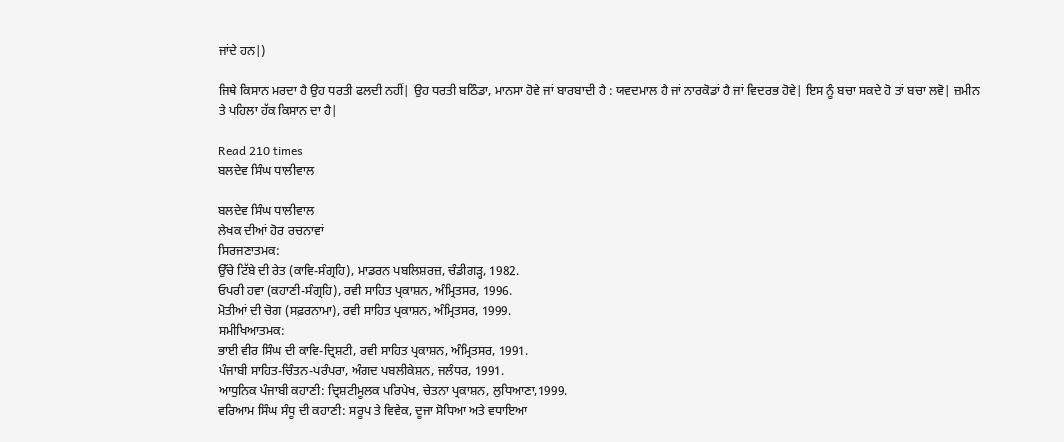ਜਾਂਦੇ ਹਨ|)

ਜਿਥੇ ਕਿਸਾਨ ਮਰਦਾ ਹੈ ਉਹ ਧਰਤੀ ਫਲਦੀ ਨਹੀਂ| ਉਹ ਧਰਤੀ ਬਠਿੰਡਾ, ਮਾਨਸਾ ਹੋਵੇ ਜਾਂ ਬਾਰਬਾਦੀ ਹੈ : ਯਵਦਮਾਲ ਹੈ ਜਾਂ ਨਾਰਕੋਡਾਂ ਹੈ ਜਾਂ ਵਿਦਰਭ ਹੋਵੇ| ਇਸ ਨੂੰ ਬਚਾ ਸਕਦੇ ਹੋ ਤਾਂ ਬਚਾ ਲਵੋ| ਜ਼ਮੀਨ ਤੇ ਪਹਿਲਾ ਹੱਕ ਕਿਸਾਨ ਦਾ ਹੈ|

Read 210 times
ਬਲਦੇਵ ਸਿੰਘ ਧਾਲੀਵਾਲ

ਬਲਦੇਵ ਸਿੰਘ ਧਾਲੀਵਾਲ
ਲੇਖਕ ਦੀਆਂ ਹੋਰ ਰਚਨਾਵਾਂ
ਸਿਰਜਣਾਤਮਕ:
ਉੱਚੇ ਟਿੱਬੇ ਦੀ ਰੇਤ (ਕਾਵਿ-ਸੰਗ੍ਰਹਿ), ਮਾਡਰਨ ਪਬਲਿਸ਼ਰਜ਼, ਚੰਡੀਗੜ੍ਹ, 1982.
ਓਪਰੀ ਹਵਾ (ਕਹਾਣੀ-ਸੰਗ੍ਰਹਿ), ਰਵੀ ਸਾਹਿਤ ਪ੍ਰਕਾਸ਼ਨ, ਅੰਮ੍ਰਿਤਸਰ, 1996.
ਮੋਤੀਆਂ ਦੀ ਚੋਗ (ਸਫ਼ਰਨਾਮਾ), ਰਵੀ ਸਾਹਿਤ ਪ੍ਰਕਾਸ਼ਨ, ਅੰਮ੍ਰਿਤਸਰ, 1999.
ਸਮੀਖਿਆਤਮਕ:
ਭਾਈ ਵੀਰ ਸਿੰਘ ਦੀ ਕਾਵਿ-ਦ੍ਰਿਸ਼ਟੀ, ਰਵੀ ਸਾਹਿਤ ਪ੍ਰਕਾਸ਼ਨ, ਅੰਮ੍ਰਿਤਸਰ, 1991.
ਪੰਜਾਬੀ ਸਾਹਿਤ-ਚਿੰਤਨ-ਪਰੰਪਰਾ, ਅੰਗਦ ਪਬਲੀਕੇਸ਼ਨ, ਜਲੰਧਰ, 1991.
ਆਧੁਨਿਕ ਪੰਜਾਬੀ ਕਹਾਣੀ: ਦ੍ਰਿਸ਼ਟੀਮੂਲਕ ਪਰਿਪੇਖ, ਚੇਤਨਾ ਪ੍ਰਕਾਸ਼ਨ, ਲੁਧਿਆਣਾ,1999.
ਵਰਿਆਮ ਸਿੰਘ ਸੰਧੂ ਦੀ ਕਹਾਣੀ: ਸਰੂਪ ਤੇ ਵਿਵੇਕ, ਦੂਜਾ ਸੋਧਿਆ ਅਤੇ ਵਧਾਇਆ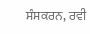ਸੰਸਕਰਨ, ਰਵੀ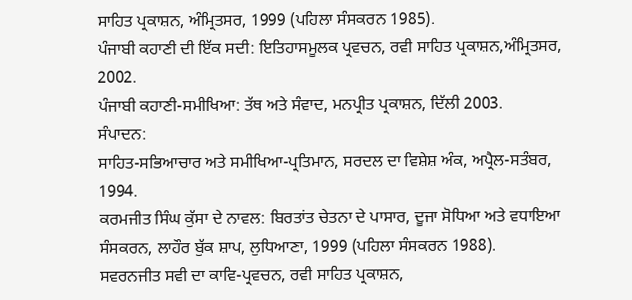ਸਾਹਿਤ ਪ੍ਰਕਾਸ਼ਨ, ਅੰਮ੍ਰਿਤਸਰ, 1999 (ਪਹਿਲਾ ਸੰਸਕਰਨ 1985).
ਪੰਜਾਬੀ ਕਹਾਣੀ ਦੀ ਇੱਕ ਸਦੀ: ਇਤਿਹਾਸਮੂਲਕ ਪ੍ਰਵਚਨ, ਰਵੀ ਸਾਹਿਤ ਪ੍ਰਕਾਸ਼ਨ,ਅੰਮ੍ਰਿਤਸਰ, 2002.
ਪੰਜਾਬੀ ਕਹਾਣੀ-ਸਮੀਖਿਆ: ਤੱਥ ਅਤੇ ਸੰਵਾਦ, ਮਨਪ੍ਰੀਤ ਪ੍ਰਕਾਸ਼ਨ, ਦਿੱਲੀ 2003.
ਸੰਪਾਦਨ:
ਸਾਹਿਤ-ਸਭਿਆਚਾਰ ਅਤੇ ਸਮੀਖਿਆ-ਪ੍ਰਤਿਮਾਨ, ਸਰਦਲ ਦਾ ਵਿਸ਼ੇਸ਼ ਅੰਕ, ਅਪ੍ਰੈਲ-ਸਤੰਬਰ, 1994.
ਕਰਮਜੀਤ ਸਿੰਘ ਕੁੱਸਾ ਦੇ ਨਾਵਲ: ਬਿਰਤਾਂਤ ਚੇਤਨਾ ਦੇ ਪਾਸਾਰ, ਦੂਜਾ ਸੋਧਿਆ ਅਤੇ ਵਧਾਇਆ ਸੰਸਕਰਨ, ਲਾਹੌਰ ਬੁੱਕ ਸ਼ਾਪ, ਲੁਧਿਆਣਾ, 1999 (ਪਹਿਲਾ ਸੰਸਕਰਨ 1988).
ਸਵਰਨਜੀਤ ਸਵੀ ਦਾ ਕਾਵਿ-ਪ੍ਰਵਚਨ, ਰਵੀ ਸਾਹਿਤ ਪ੍ਰਕਾਸ਼ਨ,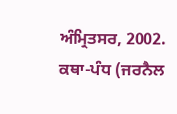ਅੰਮ੍ਰਿਤਸਰ, 2002.
ਕਥਾ-ਪੰਧ (ਜਰਨੈਲ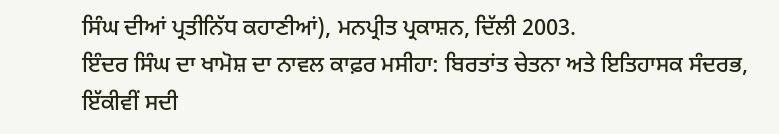ਸਿੰਘ ਦੀਆਂ ਪ੍ਰਤੀਨਿੱਧ ਕਹਾਣੀਆਂ), ਮਨਪ੍ਰੀਤ ਪ੍ਰਕਾਸ਼ਨ, ਦਿੱਲੀ 2003.
ਇੰਦਰ ਸਿੰਘ ਦਾ ਖਾਮੋਸ਼ ਦਾ ਨਾਵਲ ਕਾਫ਼ਰ ਮਸੀਹਾ: ਬਿਰਤਾਂਤ ਚੇਤਨਾ ਅਤੇ ਇਤਿਹਾਸਕ ਸੰਦਰਭ, ਇੱਕੀਵੀਂ ਸਦੀ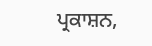ਪ੍ਰਕਾਸ਼ਨ,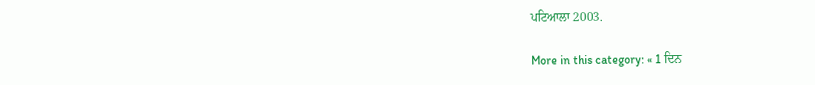ਪਟਿਆਲਾ 2003.

More in this category: « 1 ਦਿਨ